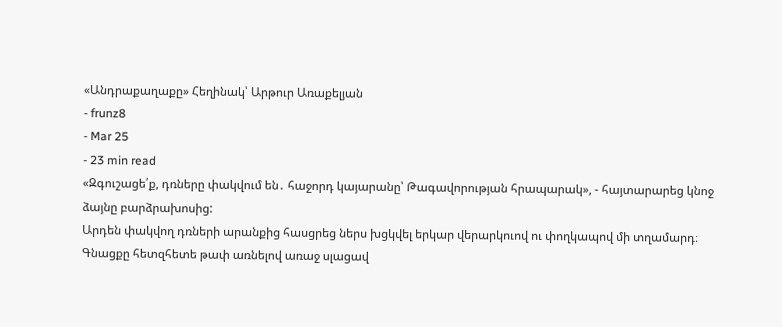«Անդրաքաղաքը» Հեղինակ՝ Արթուր Առաքելյան
- frunz8
- Mar 25
- 23 min read
«Զգուշացե՛ք, դռները փակվում են․ հաջորդ կայարանը՝ Թագավորության հրապարակ», - հայտարարեց կնոջ ձայնը բարձրախոսից:
Արդեն փակվող դռների արանքից հասցրեց ներս խցկվել երկար վերարկուով ու փողկապով մի տղամարդ։ Գնացքը հետզհետե թափ առնելով առաջ սլացավ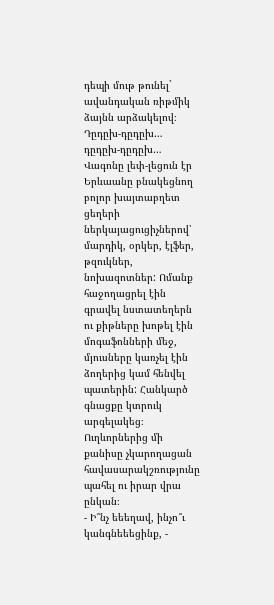դեպի մութ թունել` ավանդական ռիթմիկ ձայնն արձակելով։
Դըդըխ-դըդըխ… դըդըխ-դըդըխ…
Վագոնը լեփ-լեցուն էր Երևաանը բնակեցնող բոլոր խայտաբղետ ցեղերի ներկայացուցիչներով՝ մարդիկ, օրկեր, էլֆեր, թզուկներ, նոխազոտներ: Ոմանք հաջողացրել էին գրավել նստատեղերն ու քիթները խոթել էին մոգաֆոնների մեջ, մյուսները կառչել էին ձողերից կամ հենվել պատերին: Հանկարծ գնացքը կտրուկ արգելակեց։ Ուղևորներից մի քանիսը չկարողացան հավասարակշռությունը պահել ու իրար վրա ընկան։
- Ի՞նչ եեեղավ, ինչո՞ւ կանգնեեեցինք, -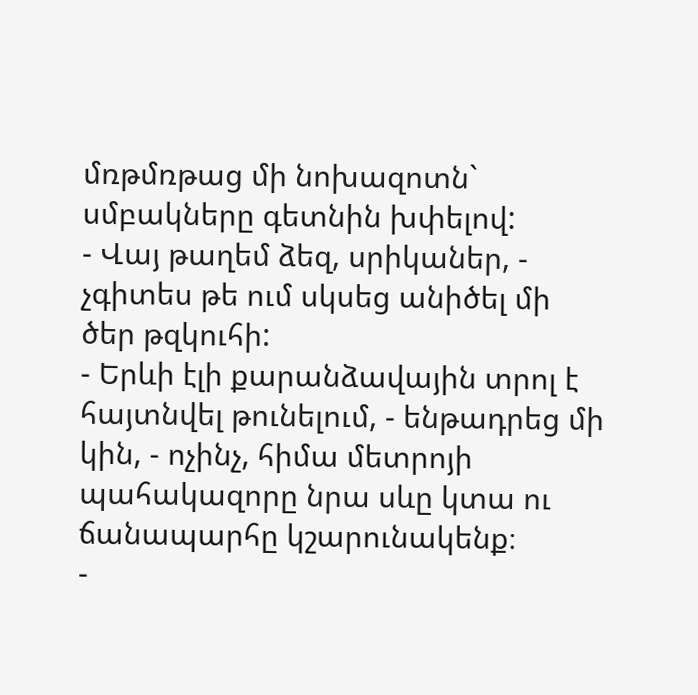մռթմռթաց մի նոխազոտն` սմբակները գետնին խփելով:
- Վայ թաղեմ ձեզ, սրիկաներ, - չգիտես թե ում սկսեց անիծել մի ծեր թզկուհի:
- Երևի էլի քարանձավային տրոլ է հայտնվել թունելում, - ենթադրեց մի կին, - ոչինչ, հիմա մետրոյի պահակազորը նրա սևը կտա ու ճանապարհը կշարունակենք։
-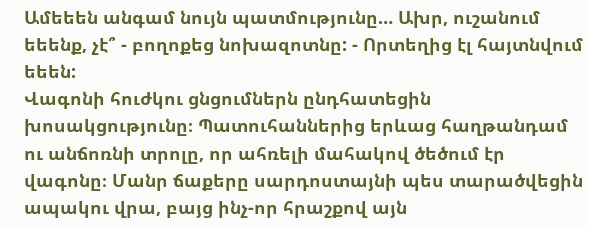Ամեեեն անգամ նույն պատմությունը… Ախր, ուշանում եեենք, չէ՞ - բողոքեց նոխազոտնը: - Որտեղից էլ հայտնվում եեեն:
Վագոնի հուժկու ցնցումներն ընդհատեցին խոսակցությունը։ Պատուհաններից երևաց հաղթանդամ ու անճոռնի տրոլը, որ ահռելի մահակով ծեծում էր վագոնը։ Մանր ճաքերը սարդոստայնի պես տարածվեցին ապակու վրա, բայց ինչ-որ հրաշքով այն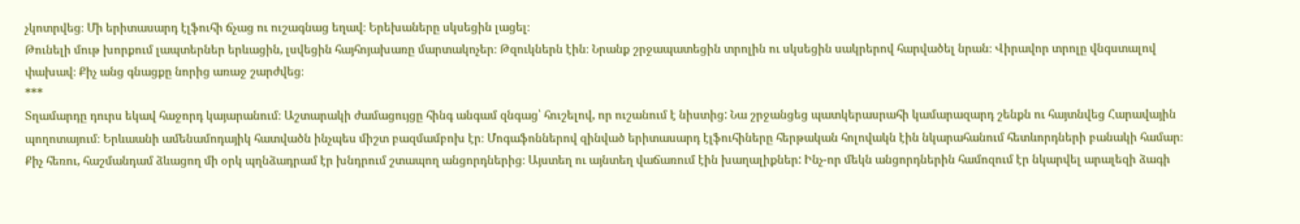չկոտրվեց։ Մի երիտասարդ էլֆուհի ճչաց ու ուշագնաց եղավ։ Երեխաները սկսեցին լացել։
Թունելի մութ խորքում լապտերներ երևացին, լսվեցին հայհոյախառը մարտակոչեր։ Թզուկներն էին։ Նրանք շրջապատեցին տրոլին ու սկսեցին սակրերով հարվածել նրան։ Վիրավոր տրոլը վնգստալով փախավ։ Քիչ անց գնացքը նորից առաջ շարժվեց։
***
Տղամարդը դուրս եկավ հաջորդ կայարանում։ Աշտարակի ժամացույցը հինգ անգամ զնգաց՝ հուշելով, որ ուշանում է նիստից: Նա շրջանցեց պատկերասրահի կամարազարդ շենքն ու հայտնվեց Հարավային պողոտայում։ Երևաանի ամենամոդայիկ հատվածն ինչպես միշտ բազմամբոխ էր։ Մոգաֆոններով զինված երիտասարդ էլֆուհիները հերթական հոլովակն էին նկարահանում հետևորդների բանակի համար։ Քիչ հեռու, հաշմանդամ ձևացող մի օրկ պղնձադրամ էր խնդրում շտապող անցորդներից։ Այստեղ ու այնտեղ վաճառում էին խաղալիքներ: Ինչ-որ մեկն անցորդներին համոզում էր նկարվել արալեզի ձագի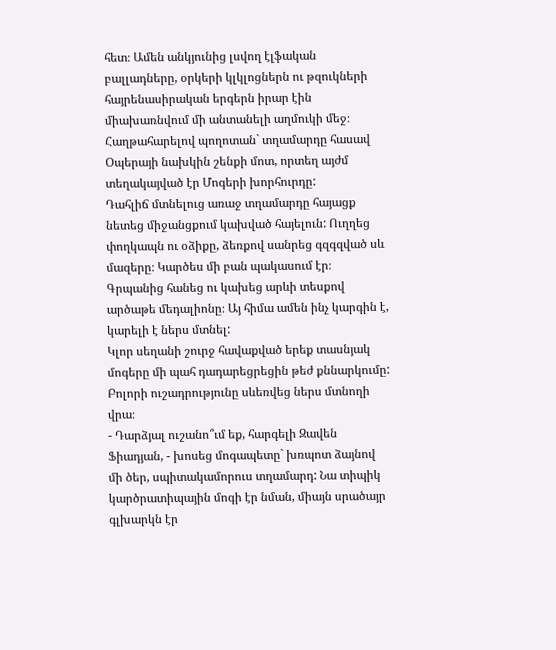հետ։ Ամեն անկյունից լսվող էլֆական բալլադները, օրկերի կլկլոցներն ու թզուկների հայրենասիրական երգերն իրար էին միախառնվում մի անտանելի աղմուկի մեջ։
Հաղթահարելով պողոտան` տղամարդը հասավ Օպերայի նախկին շենքի մոտ, որտեղ այժմ տեղակայված էր Մոգերի խորհուրդը:
Դահլիճ մտնելուց առաջ տղամարդը հայացք նետեց միջանցքում կախված հայելուն: Ուղղեց փողկապն ու օձիքը, ձեռքով սանրեց գզգզված սև մազերը։ Կարծես մի բան պակասում էր։ Գրպանից հանեց ու կախեց արևի տեսքով արծաթե մեդալիոնը։ Այ հիմա ամեն ինչ կարգին է, կարելի է ներս մտնել:
Կլոր սեղանի շուրջ հավաքված երեք տասնյակ մոգերը մի պահ դադարեցրեցին թեժ քննարկումը: Բոլորի ուշադրությունը սևեռվեց ներս մտնողի վրա։
- Դարձյալ ուշանո՞ւմ եք, հարգելի Զավեն Ֆիադյան, - խոսեց մոգապետը` խռպոտ ձայնով մի ծեր, սպիտակամորուս տղամարդ: Նա տիպիկ կարծրատիպային մոգի էր նման, միայն սրածայր գլխարկն էր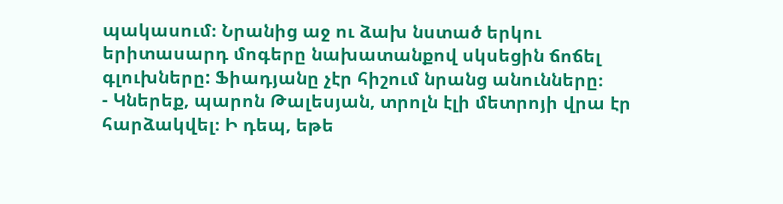պակասում։ Նրանից աջ ու ձախ նստած երկու երիտասարդ մոգերը նախատանքով սկսեցին ճոճել գլուխները: Ֆիադյանը չէր հիշում նրանց անունները։
- Կներեք, պարոն Թալեսյան, տրոլն էլի մետրոյի վրա էր հարձակվել։ Ի դեպ, եթե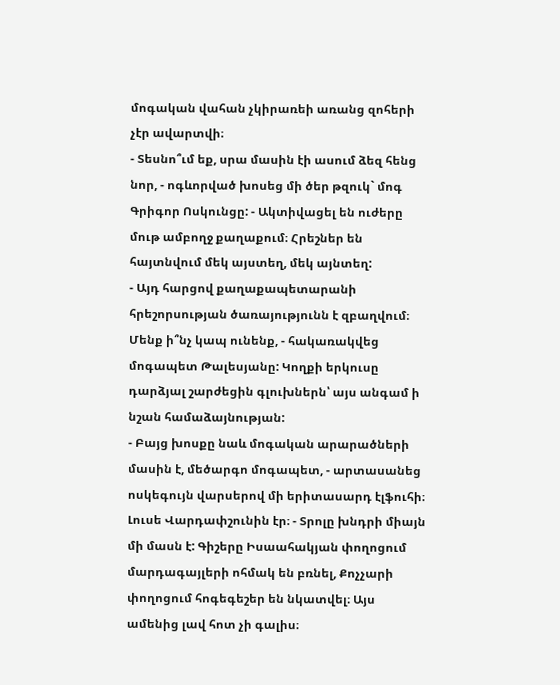մոգական վահան չկիրառեի առանց զոհերի չէր ավարտվի։
- Տեսնո՞ւմ եք, սրա մասին էի ասում ձեզ հենց նոր, - ոգևորված խոսեց մի ծեր թզուկ` մոգ Գրիգոր Ոսկունցը: - Ակտիվացել են ուժերը մութ ամբողջ քաղաքում։ Հրեշներ են հայտնվում մեկ այստեղ, մեկ այնտեղ:
- Այդ հարցով քաղաքապետարանի հրեշորսության ծառայությունն է զբաղվում։ Մենք ի՞նչ կապ ունենք, - հակառակվեց մոգապետ Թալեսյանը: Կողքի երկուսը դարձյալ շարժեցին գլուխներն՝ այս անգամ ի նշան համաձայնության:
- Բայց խոսքը նաև մոգական արարածների մասին է, մեծարգո մոգապետ, - արտասանեց ոսկեգույն վարսերով մի երիտասարդ էլֆուհի։ Լուսե Վարդափշունին էր։ - Տրոլը խնդրի միայն մի մասն է: Գիշերը Իսաահակյան փողոցում մարդագայլերի ոհմակ են բռնել, Քոչչարի փողոցում հոգեգեշեր են նկատվել։ Այս ամենից լավ հոտ չի գալիս։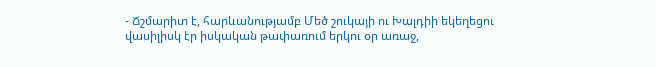- Ճշմարիտ է, հարևանությամբ Մեծ շուկայի ու Խալդիի եկեղեցու վասիլիսկ էր իսկական թափառում երկու օր առաջ,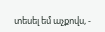տեսել եմ աչքովս, -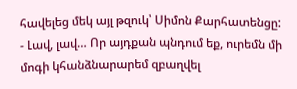հավելեց մեկ այլ թզուկ՝ Սիմոն Քարհատենցը:
- Լավ, լավ… Որ այդքան պնդում եք, ուրեմն մի մոգի կհանձնարարեմ զբաղվել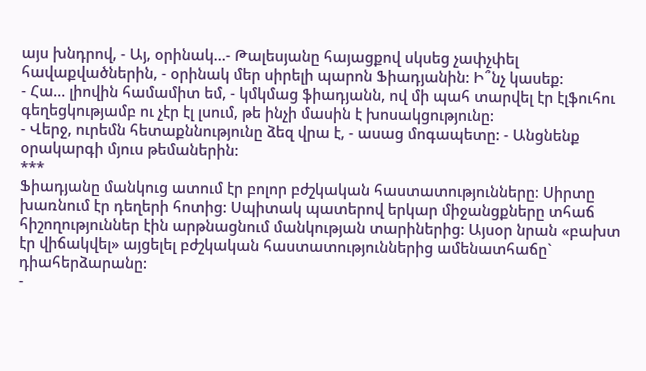այս խնդրով, - Այ, օրինակ…- Թալեսյանը հայացքով սկսեց չափչփել հավաքվածներին, - օրինակ մեր սիրելի պարոն Ֆիադյանին: Ի՞նչ կասեք:
- Հա… լիովին համամիտ եմ, - կմկմաց ֆիադյանն, ով մի պահ տարվել էր էլֆուհու գեղեցկությամբ ու չէր էլ լսում, թե ինչի մասին է խոսակցությունը:
- Վերջ, ուրեմն հետաքննությունը ձեզ վրա է, - ասաց մոգապետը: - Անցնենք օրակարգի մյուս թեմաներին:
***
Ֆիադյանը մանկուց ատում էր բոլոր բժշկական հաստատությունները։ Սիրտը խառնում էր դեղերի հոտից: Սպիտակ պատերով երկար միջանցքները տհաճ հիշողություններ էին արթնացնում մանկության տարիներից: Այսօր նրան «բախտ էր վիճակվել» այցելել բժշկական հաստատություններից ամենատհաճը` դիահերձարանը:
-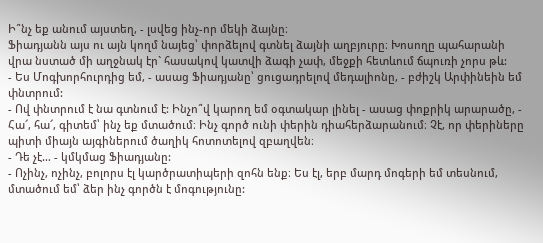Ի՞նչ եք անում այստեղ, - լսվեց ինչ-որ մեկի ձայնը։
Ֆիադյանն այս ու այն կողմ նայեց՝ փորձելով գտնել ձայնի աղբյուրը։ Խոսողը պահարանի վրա նստած մի աղջնակ էր` հասակով կատվի ձագի չափ, մեջքի հետևում ճպուռի չորս թև:
- Ես Մոգխորհուրդից եմ, - ասաց Ֆիադյանը՝ ցուցադրելով մեդալիոնը, - բժիշկ Արփինեին եմ փնտրում:
- Ով փնտրում է նա գտնում է: Ինչո՞վ կարող եմ օգտակար լինել - ասաց փոքրիկ արարածը, - Հա՜, հա՜, գիտեմ՝ ինչ եք մտածում։ Ինչ գործ ունի փերին դիահերձարանում։ Չէ, որ փերիները պիտի միայն այգիներում ծաղիկ հոտոտելով զբաղվեն։
- Դե չէ… - կմկմաց Ֆիադյանը:
- Ոչինչ, ոչինչ, բոլորս էլ կարծրատիպերի զոհն ենք։ Ես էլ, երբ մարդ մոգերի եմ տեսնում, մտածում եմ՝ ձեր ինչ գործն է մոգությունը: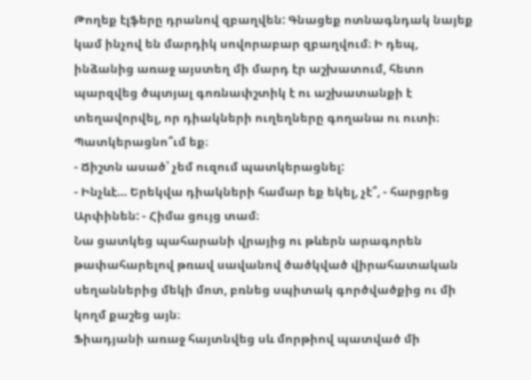Թողեք էլֆերը դրանով զբաղվեն: Գնացեք ոտնագնդակ նայեք կամ ինչով են մարդիկ սովորաբար զբաղվում։ Ի դեպ, ինձանից առաջ այստեղ մի մարդ էր աշխատում, հետո պարզվեց ծպտյալ գոռնափշտիկ է ու աշխատանքի է տեղավորվել, որ դիակների ուղեղները գողանա ու ուտի։ Պատկերացնո՞ւմ եք։
- Ճիշտն ասած՝ չեմ ուզում պատկերացնել:
- Ինչևէ… Երեկվա դիակների համար եք եկել, չէ՞, - հարցրեց Արփինեն: - Հիմա ցույց տամ։
Նա ցատկեց պահարանի վրայից ու թևերն արագորեն թափահարելով թռավ սավանով ծածկված վիրահատական սեղաններից մեկի մոտ, բռնեց սպիտակ գործվածքից ու մի կողմ քաշեց այն։
Ֆիադյանի առաջ հայտնվեց սև մորթիով պատված մի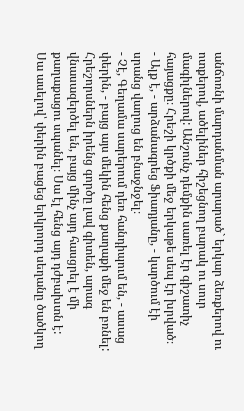անճոռնի մարդանման արարած` երկար ձեռքերով ու ոտքերով, ածելիներ հիշեցնող բարակ ու սուր մագիլներով: Անշունչ դեմքին սառել էր գիշատիչ հայացքը։ Հրեշի կրծքի մեջ երկաթե սեպ էր խրված։
- Ալք է, - արձանագրեց Ֆիադյանը, - կարծում էի սրանց վաղուց են բնաջնջել։
- Չէ, Գեղամա սարերում դեռ հանդիպում են, - ասաց փերին, - բայց այս մեկին հենց քաղաքի մեջ են բռնել: Հրեշորսներն իրենց գործը լավ գիտեն, արագ վնասազերծել են, բայց մինչ այդ հասցրել է մի քաղաքացու սպանել։ Սա էլ հենց այդ դժբախտն է:
Սա ասելով՝ փերին բացեց երկրորդ սեղանը ծածկող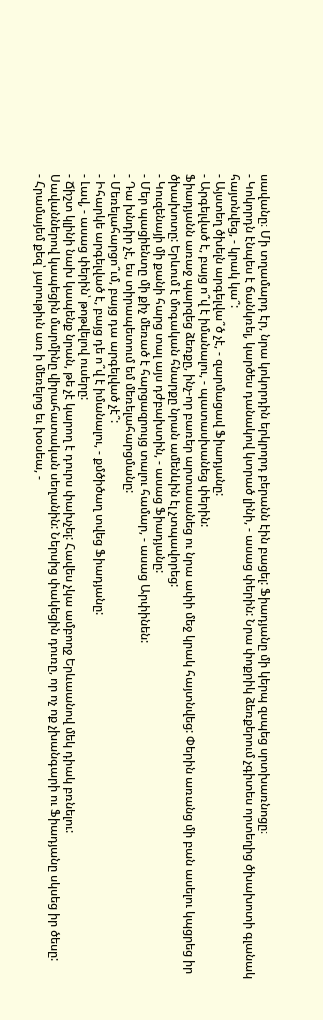սավանը։ Մի տղամարդ էր, նրա կոկորդին երկրորդ բերանն էին բացել: Ֆիադյանը մի կերպ զսպեց սրտխառնոցը։
- Կոկորդն էնպես է ճանկռել, կարծես դանակով կտրած լինի, - ասաց փերին: Նրա փոքրիկ ձեռքերում չգիտես որտեղից ծխախոտի գլանակ հայտնվեց, - կրակ կա՞:
- Այստեղ ծխելն արգելվա՞ծ չէ, - զարմացավ Ֆիադյանը:
- Արգելված է, բայց ո՞վ է իմանալու, - պատասխանեց փերին:
Ֆիադյանն առաջ պարզեց ձեռքը, ինչ-որ բառեր արտասանեց ու նրա ափի մեջ կրակ հայտնվեց: Փերին առանց մի բան ասելու կպցրեց իր ծխախոտը: Երևում է մոգական հնարքը նրան ամենևին էլ չտպավորեց:
- Կուզենայի մի քանի հարց տալ այս դժբախտին, - ասաց Ֆիադյանը:
- Մեր պացիենտը մի քիչ մեռած է հարցազրույց տալու համար, - ասաց Արփինեն:
- Դա խնդիր չէ, ես տիրապետում եմ մեռելահարցմանը:
- Մեռելահարցո՞ւմ, բայց դա արգելված չէ՞:
- Իհարկե արգելված է, բայց դե ո՞վ է իմանալու, - քմծիծաղ տվեց Ֆիադյանը:
- Լավ, - ասաց փերին՝ թոթվելով ուսերը:
- Ճիշտ կլինի նախ կապենք նրան, թե չէ կարող է դուրս փախչել: Հավես չկա ամբողջ Երևաանով մեկ դիակ բռնելու:
Սավաններով կապեցին մարմինը վիրահատական սեղանին: Ներսից փակեցին դուռը, որ ոչ ոք չխանգարի ու Ֆիադյանը սկսեց իր ծեսը:
- Հրամայեմ քեզ՝ յարութիւն առ ի մեռելոց եւ խօսեա, -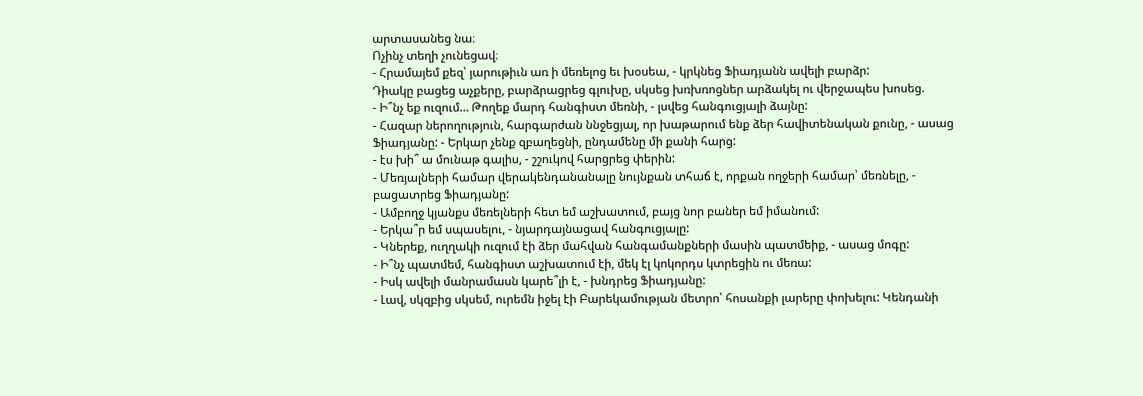արտասանեց նա։
Ոչինչ տեղի չունեցավ։
- Հրամայեմ քեզ՝ յարութիւն առ ի մեռելոց եւ խօսեա, - կրկնեց Ֆիադյանն ավելի բարձր:
Դիակը բացեց աչքերը, բարձրացրեց գլուխը, սկսեց խռխռոցներ արձակել ու վերջապես խոսեց.
- Ի՞նչ եք ուզում… Թողեք մարդ հանգիստ մեռնի, - լսվեց հանգուցյալի ձայնը:
- Հազար ներողություն, հարգարժան ննջեցյալ, որ խաթարում ենք ձեր հավիտենական քունը, - ասաց Ֆիադյանը: - Երկար չենք զբաղեցնի, ընդամենը մի քանի հարց:
- էս խի՞ ա մունաթ գալիս, - շշուկով հարցրեց փերին:
- Մեռյալների համար վերակենդանանալը նույնքան տհաճ է, որքան ողջերի համար՝ մեռնելը, - բացատրեց Ֆիադյանը:
- Ամբողջ կյանքս մեռելների հետ եմ աշխատում, բայց նոր բաներ եմ իմանում:
- Երկա՞ր եմ սպասելու, - նյարդայնացավ հանգուցյալը:
- Կներեք, ուղղակի ուզում էի ձեր մահվան հանգամանքների մասին պատմեիք, - ասաց մոգը:
- Ի՞նչ պատմեմ, հանգիստ աշխատում էի, մեկ էլ կոկորդս կտրեցին ու մեռա:
- Իսկ ավելի մանրամասն կարե՞լի է, - խնդրեց Ֆիադյանը:
- Լավ, սկզբից սկսեմ, ուրեմն իջել էի Բարեկամության մետրո՝ հոսանքի լարերը փոխելու: Կենդանի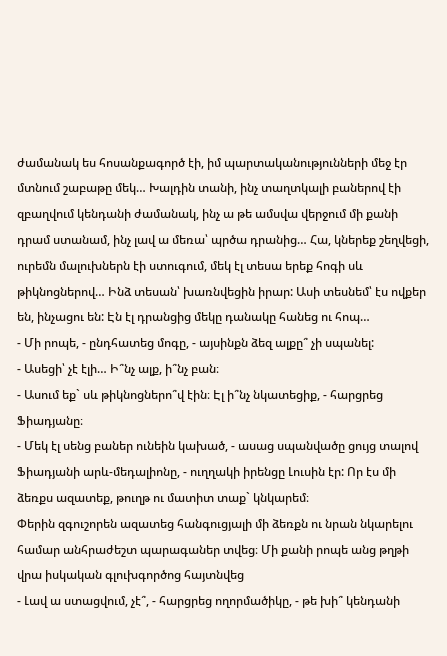ժամանակ ես հոսանքագործ էի, իմ պարտականությունների մեջ էր մտնում շաբաթը մեկ… Խալդին տանի, ինչ տաղտկալի բաներով էի զբաղվում կենդանի ժամանակ, ինչ ա թե ամսվա վերջում մի քանի դրամ ստանամ, ինչ լավ ա մեռա՝ պրծա դրանից… Հա, կներեք շեղվեցի, ուրեմն մալուխներն էի ստուգում, մեկ էլ տեսա երեք հոգի սև թիկնոցներով… Ինձ տեսան՝ խառնվեցին իրար: Ասի տեսնեմ՝ էս ովքեր են, ինչացու են: Էն էլ դրանցից մեկը դանակը հանեց ու հոպ…
- Մի րոպե, - ընդհատեց մոգը, - այսինքն ձեզ ալքը՞ չի սպանել:
- Ասեցի՝ չէ էլի… Ի՞նչ ալք, ի՞նչ բան։
- Ասում եք` սև թիկնոցներո՞վ էին։ Էլ ի՞նչ նկատեցիք, - հարցրեց Ֆիադյանը։
- Մեկ էլ սենց բաներ ունեին կախած, - ասաց սպանվածը ցույց տալով Ֆիադյանի արև-մեդալիոնը, - ուղղակի իրենցը Լուսին էր: Որ էս մի ձեռքս ազատեք, թուղթ ու մատիտ տաք` կնկարեմ։
Փերին զգուշորեն ազատեց հանգուցյալի մի ձեռքն ու նրան նկարելու համար անհրաժեշտ պարագաներ տվեց։ Մի քանի րոպե անց թղթի վրա իսկական գլուխգործոց հայտնվեց
- Լավ ա ստացվում, չէ՞, - հարցրեց ողորմածիկը, - թե խի՞ կենդանի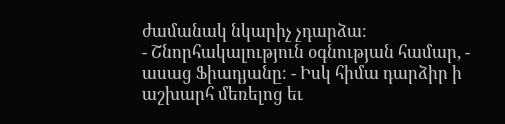ժամանակ նկարիչ չդարձա։
- Շնորհակալություն օգնության համար, - ասաց Ֆիադյանը։ - Իսկ հիմա դարձիր ի աշխարհ մեռելոց եւ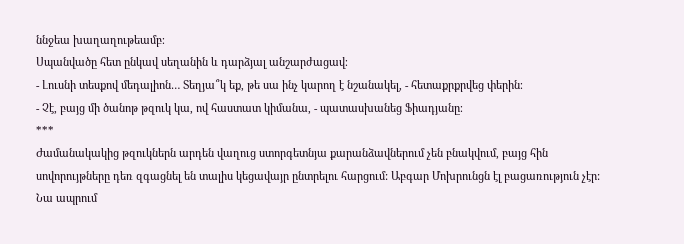ննջեա խաղաղութեամբ։
Սպանվածը հետ ընկավ սեղանին և դարձյալ անշարժացավ։
- Լուսնի տեսքով մեդալիոն… Տեղյա՞կ եք, թե սա ինչ կարող է նշանակել, - հետաքրքրվեց փերին։
- Չէ, բայց մի ծանոթ թզուկ կա, ով հաստատ կիմանա, - պատասխանեց Ֆիադյանը։
***
Ժամանակակից թզուկներն արդեն վաղուց ստորգետնյա քարանձավներում չեն բնակվում, բայց հին սովորույթները դեռ զգացնել են տալիս կեցավայր ընտրելու հարցում: Աբգար Մոխրունցն էլ բացառություն չէր: Նա ապրում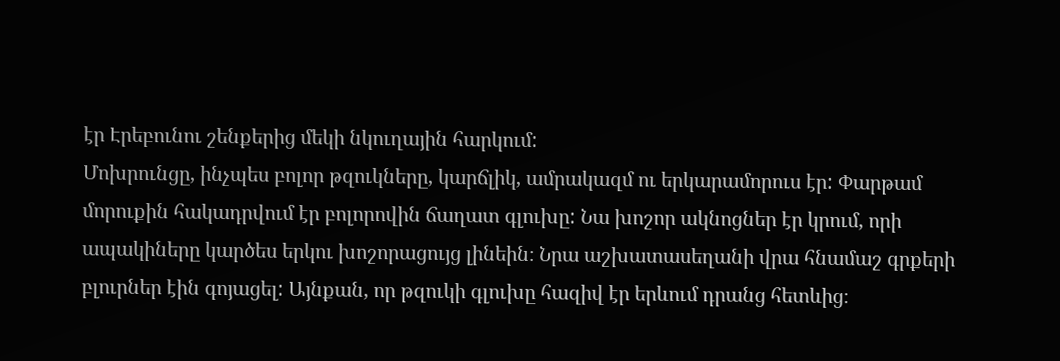էր Էրեբունու շենքերից մեկի նկուղային հարկում:
Մոխրունցը, ինչպես բոլոր թզուկները, կարճլիկ, ամրակազմ ու երկարամորուս էր: Փարթամ մորուքին հակադրվում էր բոլորովին ճաղատ գլուխը: Նա խոշոր ակնոցներ էր կրում, որի ապակիները կարծես երկու խոշորացույց լինեին։ Նրա աշխատասեղանի վրա հնամաշ գրքերի բլուրներ էին գոյացել: Այնքան, որ թզուկի գլուխը հազիվ էր երևում դրանց հետևից։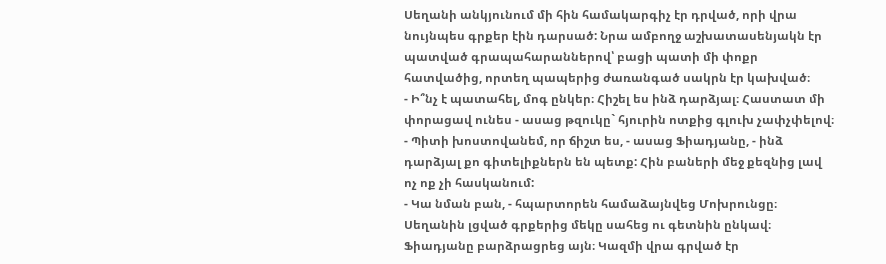Սեղանի անկյունում մի հին համակարգիչ էր դրված, որի վրա նույնպես գրքեր էին դարսած: Նրա ամբողջ աշխատասենյակն էր պատված գրապահարաններով՝ բացի պատի մի փոքր հատվածից, որտեղ պապերից ժառանգած սակրն էր կախված։
- Ի՞նչ է պատահել, մոգ ընկեր։ Հիշել ես ինձ դարձյալ։ Հաստատ մի փորացավ ունես - ասաց թզուկը` հյուրին ոտքից գլուխ չափչփելով։
- Պիտի խոստովանեմ, որ ճիշտ ես, - ասաց Ֆիադյանը, - ինձ դարձյալ քո գիտելիքներն են պետք: Հին բաների մեջ քեզնից լավ ոչ ոք չի հասկանում:
- Կա նման բան, - հպարտորեն համաձայնվեց Մոխրունցը։
Սեղանին լցված գրքերից մեկը սահեց ու գետնին ընկավ։ Ֆիադյանը բարձրացրեց այն։ Կազմի վրա գրված էր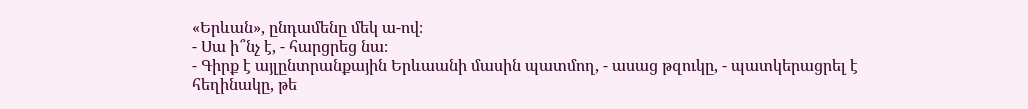«Երևան», ընդամենը մեկ ա-ով։
- Սա ի՞նչ է, - հարցրեց նա։
- Գիրք է այլընտրանքային Երևաանի մասին պատմող, - ասաց թզուկը, - պատկերացրել է հեղինակը, թե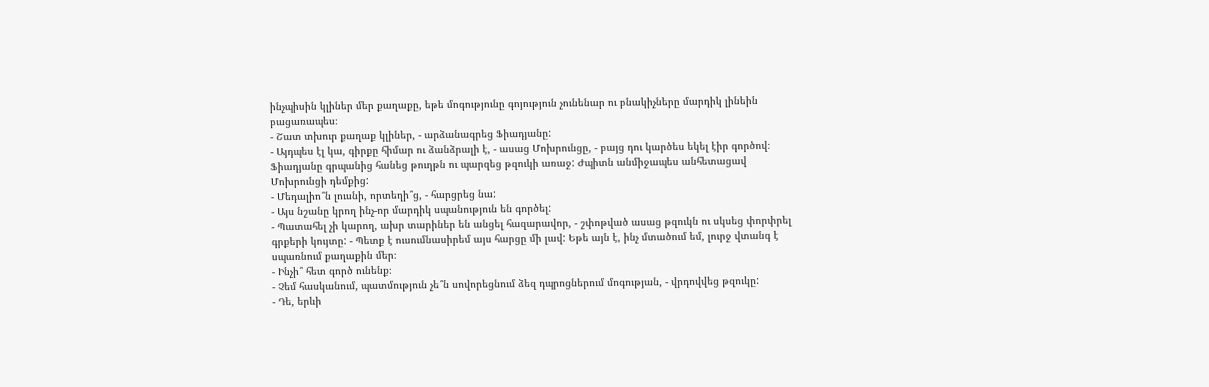ինչպիսին կլիներ մեր քաղաքը, եթե մոգությունը գոյություն չունենար ու բնակիչները մարդիկ լինեին բացառապես։
- Շատ տխուր քաղաք կլիներ, - արձանագրեց Ֆիադյանը:
- Այդպես էլ կա, գիրքը հիմար ու ձանձրալի է, - ասաց Մոխրունցը, - բայց դու կարծես եկել էիր գործով։
Ֆիադյանը գրպանից հանեց թուղթն ու պարզեց թզուկի առաջ: Ժպիտն անմիջապես անհետացավ Մոխրունցի դեմքից:
- Մեդալիո՞ն լուսնի, որտեղի՞ց, - հարցրեց նա:
- Այս նշանը կրող ինչ-որ մարդիկ սպանություն են գործել:
- Պատահել չի կարող, ախր տարիներ են անցել հազարավոր, - շփոթված ասաց թզուկն ու սկսեց փորփրել գրքերի կույտը: - Պետք է ուսումնասիրեմ այս հարցը մի լավ: Եթե այն է, ինչ մտածում եմ, լուրջ վտանգ է սպառնում քաղաքին մեր։
- Ինչի՞ հետ գործ ունենք։
- Չեմ հասկանում, պատմություն չե՞ն սովորեցնում ձեզ դպրոցներում մոգության, - վրդովվեց թզուկը:
- Դե, երևի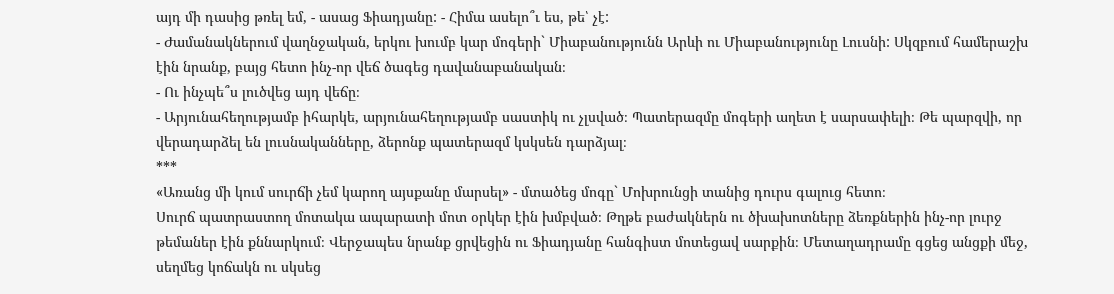այդ մի դասից թռել եմ, - ասաց Ֆիադյանը: - Հիմա ասելո՞ւ ես, թե՝ չէ:
- Ժամանակներում վաղնջական, երկու խումբ կար մոգերի` Միաբանությունն Արևի ու Միաբանությունը Լուսնի: Սկզբում համերաշխ էին նրանք, բայց հետո ինչ-որ վեճ ծագեց դավանաբանական։
- Ու ինչպե՞ս լուծվեց այդ վեճը։
- Արյունահեղությամբ իհարկե, արյունահեղությամբ սաստիկ ու չլսված։ Պատերազմը մոգերի աղետ է սարսափելի։ Թե պարզվի, որ վերադարձել են լուսնականները, ձերոնք պատերազմ կսկսեն դարձյալ։
***
«Առանց մի կում սուրճի չեմ կարող այսքանը մարսել» - մտածեց մոգը` Մոխրունցի տանից դուրս գալուց հետո։
Սուրճ պատրաստող մոտակա ապարատի մոտ օրկեր էին խմբված։ Թղթե բաժակներն ու ծխախոտները ձեռքներին ինչ-որ լուրջ թեմաներ էին քննարկում։ Վերջապես նրանք ցրվեցին ու Ֆիադյանը հանգիստ մոտեցավ սարքին։ Մետաղադրամը գցեց անցքի մեջ, սեղմեց կոճակն ու սկսեց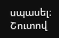սպասել։ Շուտով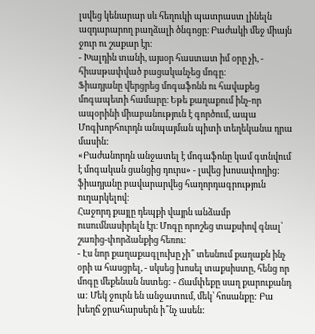լսվեց կենարար սև հեղուկի պատրաստ լինելն ազդարարող բաղձալի ծնգոցը։ Բաժակի մեջ միայն ջուր ու շաքար էր։
- Խալդին տանի, այսօր հաստատ իմ օրը չի, - հիասթափված բացականչեց մոգը։
Ֆիադյանը վերցրեց մոգաֆոնն ու հավաքեց մոգապետի համարը։ Եթե քաղաքում ինչ-որ ապօրինի միաբանություն է գործում, ապա Մոգխորհուրդն անպայման պիտի տեղեկանա դրա մասին:
«Բաժանորդն անջատել է մոգաֆոնը կամ գտնվում է մոգական ցանցից դուրս» - լսվեց խոսափողից:
ֆիադյանը բավարարվեց հաղորդագրություն ուղարկելով։
Հաջորդ քայլը դեպքի վայրն անձամբ ուսումնասիրելն էր։ Մոգը որոշեց տաքսիով գնալ՝ շառից-փորձանքից հեռու։
- Էս նոր քաղաքագլուխը չի՞ տեսնում քաղաքն ինչ օրի ա հասցրել, - սկսեց խոսել տաքսիստը, հենց որ մոգը մեքենան նստեց: - Ճամփեքը սաղ քարուքանդ ա: Մեկ ջուրն են անջատում, մեկ՝ հոսանքը: Բա խեղճ ջրահարսերն ի՞նչ ասեն: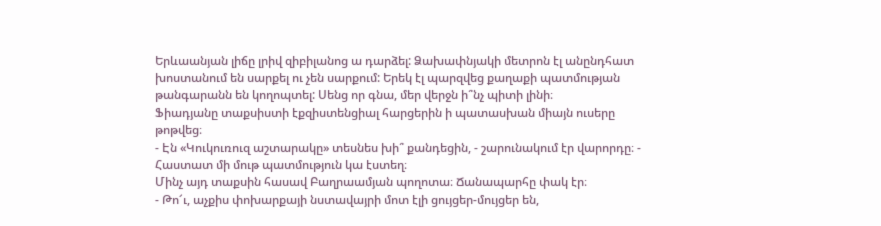Երևաանյան լիճը լրիվ զիբիլանոց ա դարձել: Ձախափնյակի մետրոն էլ անընդհատ խոստանում են սարքել ու չեն սարքում: Երեկ էլ պարզվեց քաղաքի պատմության թանգարանն են կողոպտել: Սենց որ գնա, մեր վերջն ի՞նչ պիտի լինի։
Ֆիադյանը տաքսիստի էքզիստենցիալ հարցերին ի պատասխան միայն ուսերը թոթվեց։
- Էն «Կուկուռուզ աշտարակը» տեսնես խի՞ քանդեցին, - շարունակում էր վարորդը։ - Հաստատ մի մութ պատմություն կա էստեղ։
Մինչ այդ տաքսին հասավ Բաղրաամյան պողոտա։ Ճանապարհը փակ էր։
- Թո՜ւ, աչքիս փոխարքայի նստավայրի մոտ էլի ցույցեր-մույցեր են,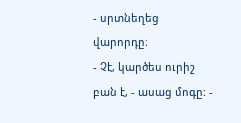- սրտնեղեց վարորդը։
- Չէ, կարծես ուրիշ բան է, - ասաց մոգը: -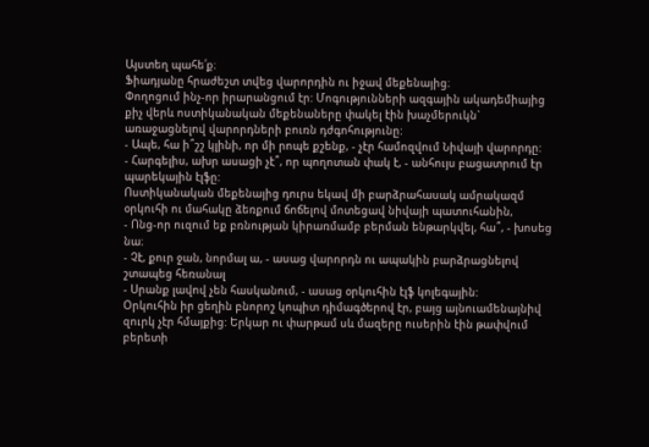Այստեղ պահե՛ք։
Ֆիադյանը հրաժեշտ տվեց վարորդին ու իջավ մեքենայից։
Փողոցում ինչ-որ իրարանցում էր: Մոգությունների ազգային ակադեմիայից քիչ վերև ոստիկանական մեքենաները փակել էին խաչմերուկն` առաջացնելով վարորդների բուռն դժգոհությունը:
- Ապե, հա ի՞շշ կլինի, որ մի րոպե քշենք, - չէր համոզվում Նիվայի վարորդը:
- Հարգելիս, ախր ասացի չէ՞, որ պողոտան փակ է, - անհույս բացատրում էր պարեկային էլֆը:
Ոստիկանական մեքենայից դուրս եկավ մի բարձրահասակ ամրակազմ օրկուհի ու մահակը ձեռքում ճոճելով մոտեցավ նիվայի պատուհանին,
- Ոնց-որ ուզում եք բռնության կիրառմամբ բերման ենթարկվել, հա՞, - խոսեց նա։
- Չէ, քուր ջան, նորմալ ա, - ասաց վարորդն ու ապակին բարձրացնելով շտապեց հեռանալ
- Սրանք լավով չեն հասկանում, - ասաց օրկուհին էլֆ կոլեգային:
Օրկուհին իր ցեղին բնորոշ կոպիտ դիմագծերով էր, բայց այնուամենայնիվ զուրկ չէր հմայքից: Երկար ու փարթամ սև մազերը ուսերին էին թափվում բերետի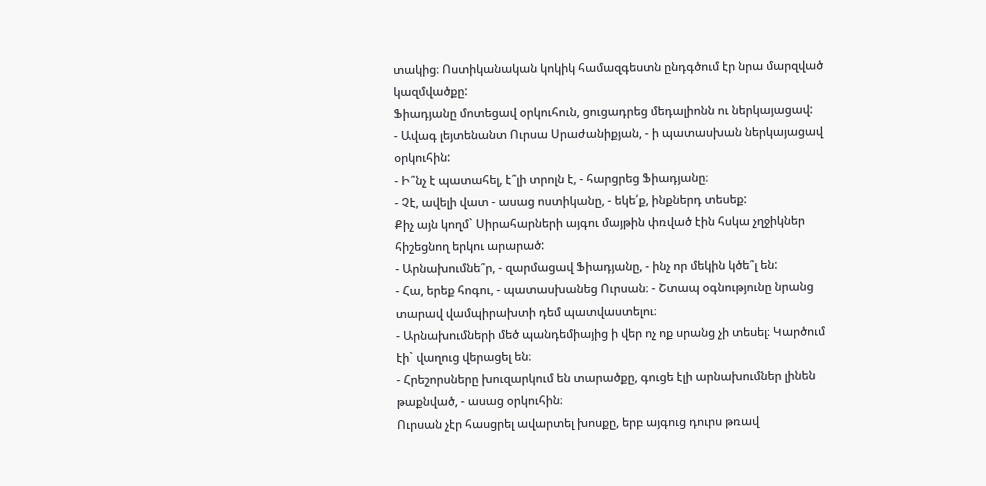տակից։ Ոստիկանական կոկիկ համազգեստն ընդգծում էր նրա մարզված կազմվածքը:
Ֆիադյանը մոտեցավ օրկուհուն, ցուցադրեց մեդալիոնն ու ներկայացավ:
- Ավագ լեյտենանտ Ուրսա Սրաժանիքյան, - ի պատասխան ներկայացավ օրկուհին:
- Ի՞նչ է պատահել, է՞լի տրոլն է, - հարցրեց Ֆիադյանը։
- Չէ, ավելի վատ - ասաց ոստիկանը, - եկե՛ք, ինքներդ տեսեք:
Քիչ այն կողմ` Սիրահարների այգու մայթին փռված էին հսկա չղջիկներ հիշեցնող երկու արարած:
- Արնախումնե՞ր, - զարմացավ Ֆիադյանը, - ինչ որ մեկին կծե՞լ են:
- Հա, երեք հոգու, - պատասխանեց Ուրսան։ - Շտապ օգնությունը նրանց տարավ վամպիրախտի դեմ պատվաստելու։
- Արնախումների մեծ պանդեմիայից ի վեր ոչ ոք սրանց չի տեսել։ Կարծում էի` վաղուց վերացել են։
- Հրեշորսները խուզարկում են տարածքը, գուցե էլի արնախումներ լինեն թաքնված, - ասաց օրկուհին։
Ուրսան չէր հասցրել ավարտել խոսքը, երբ այգուց դուրս թռավ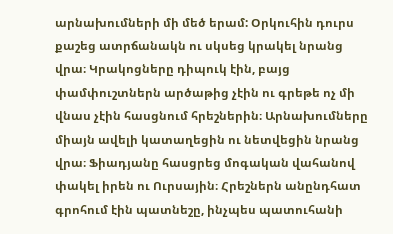արնախումների մի մեծ երամ: Օրկուհին դուրս քաշեց ատրճանակն ու սկսեց կրակել նրանց վրա։ Կրակոցները դիպուկ էին, բայց փամփուշտներն արծաթից չէին ու գրեթե ոչ մի վնաս չէին հասցնում հրեշներին։ Արնախումները միայն ավելի կատաղեցին ու նետվեցին նրանց վրա։ Ֆիադյանը հասցրեց մոգական վահանով փակել իրեն ու Ուրսային։ Հրեշներն անընդհատ գրոհում էին պատնեշը, ինչպես պատուհանի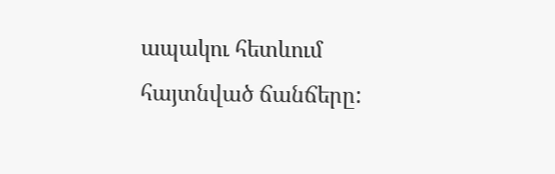ապակու հետևում հայտնված ճանճերը: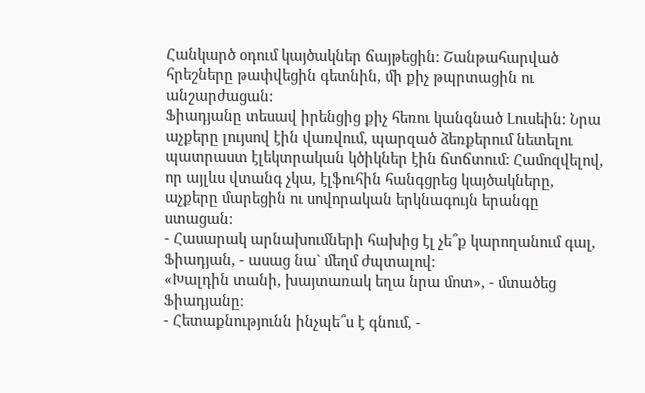Հանկարծ օդում կայծակներ ճայթեցին: Շանթահարված հրեշները թափվեցին գետնին, մի քիչ թպրտացին ու անշարժացան:
Ֆիադյանը տեսավ իրենցից քիչ հեռու կանգնած Լուսեին: Նրա աչքերը լույսով էին վառվում, պարզած ձեռքերում նետելու պատրաստ էլեկտրական կծիկներ էին ճտճտում: Համոզվելով, որ այլևս վտանգ չկա, էլֆուհին հանգցրեց կայծակները, աչքերը մարեցին ու սովորական երկնագույն երանգը ստացան:
- Հասարակ արնախումների հախից էլ չե՞ք կարողանում գալ, Ֆիադյան, - ասաց նա` մեղմ ժպտալով։
«Խալդին տանի, խայտառակ եղա նրա մոտ», - մտածեց Ֆիադյանը։
- Հետաքնությունն ինչպե՞ս է գնում, -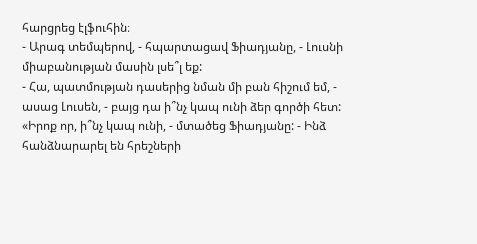հարցրեց էլֆուհին։
- Արագ տեմպերով, - հպարտացավ Ֆիադյանը, - Լուսնի միաբանության մասին լսե՞լ եք:
- Հա, պատմության դասերից նման մի բան հիշում եմ, - ասաց Լուսեն, - բայց դա ի՞նչ կապ ունի ձեր գործի հետ:
«Իրոք որ, ի՞նչ կապ ունի, - մտածեց Ֆիադյանը: - Ինձ հանձնարարել են հրեշների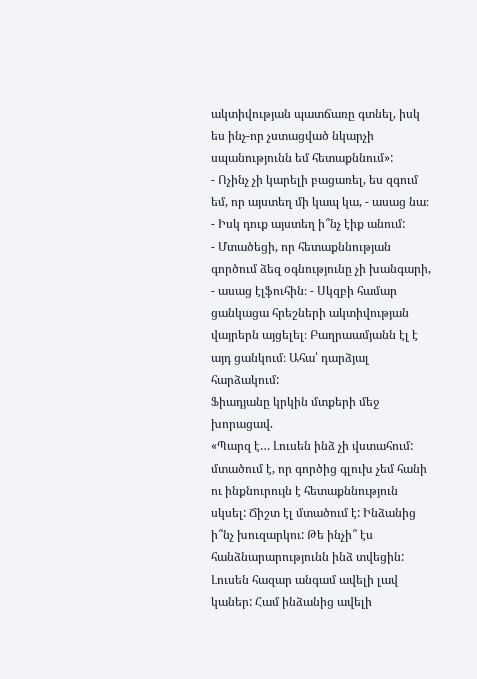ակտիվության պատճառը գտնել, իսկ ես ինչ-որ չստացված նկարչի սպանությունն եմ հետաքննում»:
- Ոչինչ չի կարելի բացառել, ես զգում եմ, որ այստեղ մի կապ կա, - ասաց նա։ - Իսկ դուք այստեղ ի՞նչ էիք անում:
- Մտածեցի, որ հետաքննության գործում ձեզ օգնությունը չի խանգարի, - ասաց էլֆուհին։ - Սկզբի համար ցանկացա հրեշների ակտիվության վայրերն այցելել։ Բաղրաամյանն էլ է այդ ցանկում։ Ահա՝ դարձյալ հարձակում:
Ֆիադյանը կրկին մտքերի մեջ խորացավ.
«Պարզ է… Լուսեն ինձ չի վստահում: մտածում է, որ գործից գլուխ չեմ հանի ու ինքնուրույն է հետաքննություն սկսել: Ճիշտ էլ մտածում է: Ինձանից ի՞նչ խուզարկու: Թե ինչի՞ էս հանձնարարությունն ինձ տվեցին: Լուսեն հազար անգամ ավելի լավ կաներ: Համ ինձանից ավելի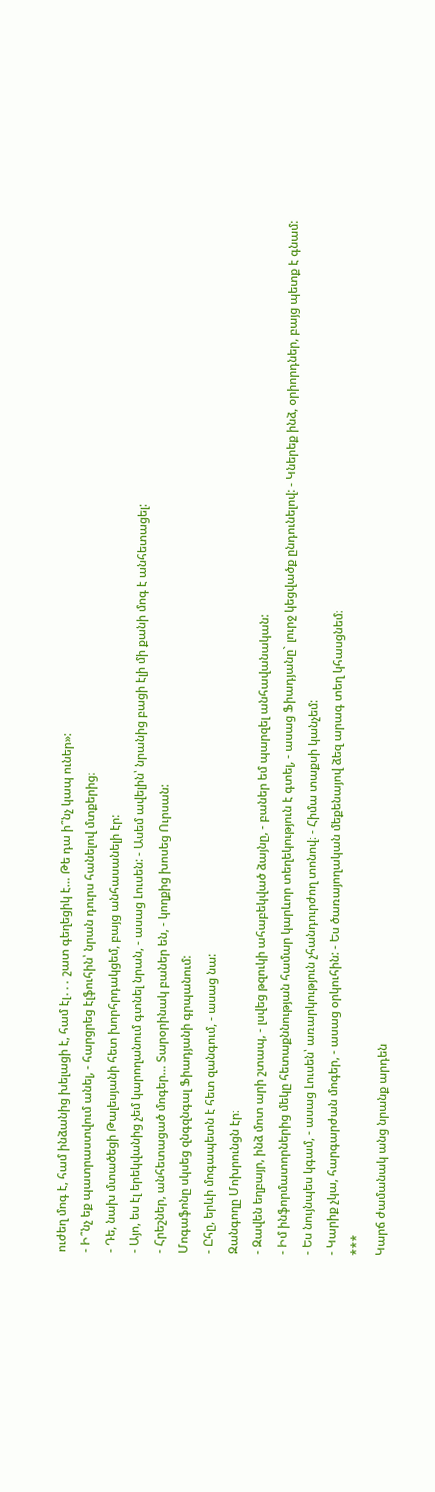ուժեղ մոգ է, համ ինձանից խելացի է, համ էլ․․․ շատ գեղեցիկ է… Թե դա ի՞նչ կապ ուներ»:
- Ի՞նչ եք պատրաստվում անել, - հարցրեց էլֆուհին՝ նրան դուրս հանելով մտքերից։
- Դե, նախ մտածեցի Թալեսյանի հետ խորհրդակցեմ, բայց անհասանելի էր:
- Այո, ես էլ երեկվանից չեմ կարողանում գտնել նրան, - ասաց Լուսեն: - Ասեմ ավելին՝ նրանից բացի էլի մի քանի մոգ է անհետացել:
- Հրեշներ, անհետացած մոգեր… Տարօրինակ բաներ են, - կողքից խոսեց Ուրսան:
Մոգաֆոնը սկսեց զնգզնգալ Ֆիադյանի գրպանում:
- Ըհը, երևի մոգապետն է հետ զանգում, - ասաց նա:
Զանգողը Մոխրունցն էր։
- Զավեն եղբայր, ինձ մոտ արի շտապ, - լսվեց թզուկի ահաբեկված ձայնը, - բաներ եմ պարզել անհավանական:
- Իմ ինֆորմատորներից մեկը հետաքննության համար կարևոր տեղեկություն է գտել, - ասաց Ֆիադյանը` լուրջ կեցվածք ընդունելով: - Կներեք ինձ, օրիորդներ, բայց պետք է գնամ:
- Ես նույնպես կգամ, - ասաց Լուսեն՝ առարկություն չհանդուրժող տոնով։ - Հիմա տաքսի կանչեմ:
- Կարիք չկա, հարգարժան մոգեր, - ասաց օրկուհին: - Ես ծառայողական մեքենայով ձեզ արագ տեղ կհասցնեմ։
***
Կարճ ժամանակ անց նրանք արդեն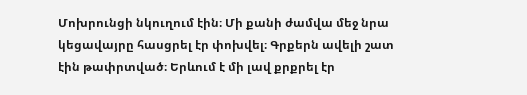Մոխրունցի նկուղում էին։ Մի քանի ժամվա մեջ նրա կեցավայրը հասցրել էր փոխվել։ Գրքերն ավելի շատ էին թափրտված։ Երևում է մի լավ քրքրել էր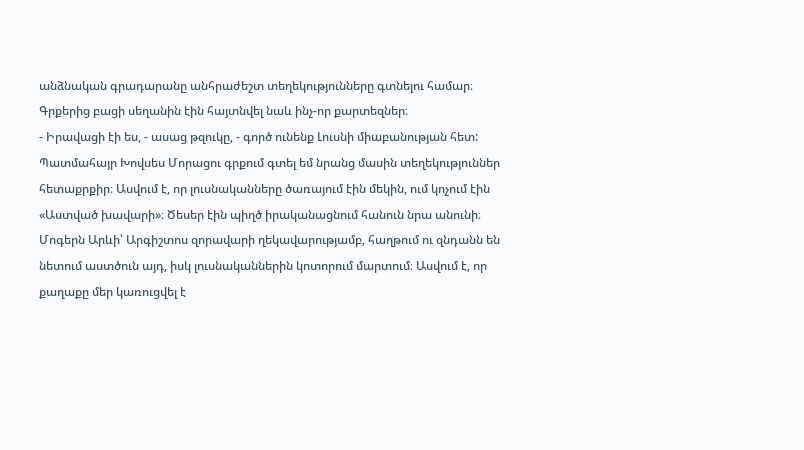անձնական գրադարանը անհրաժեշտ տեղեկությունները գտնելու համար։ Գրքերից բացի սեղանին էին հայտնվել նաև ինչ-որ քարտեզներ։
- Իրավացի էի ես, - ասաց թզուկը, - գործ ունենք Լուսնի միաբանության հետ: Պատմահայր Խովսես Մորացու գրքում գտել եմ նրանց մասին տեղեկություններ հետաքրքիր։ Ասվում է, որ լուսնականները ծառայում էին մեկին, ում կոչում էին «Աստված խավարի»։ Ծեսեր էին պիղծ իրականացնում հանուն նրա անունի։ Մոգերն Արևի՝ Արգիշտոս զորավարի ղեկավարությամբ, հաղթում ու զնդանն են նետում աստծուն այդ, իսկ լուսնականներին կոտորում մարտում։ Ասվում է, որ քաղաքը մեր կառուցվել է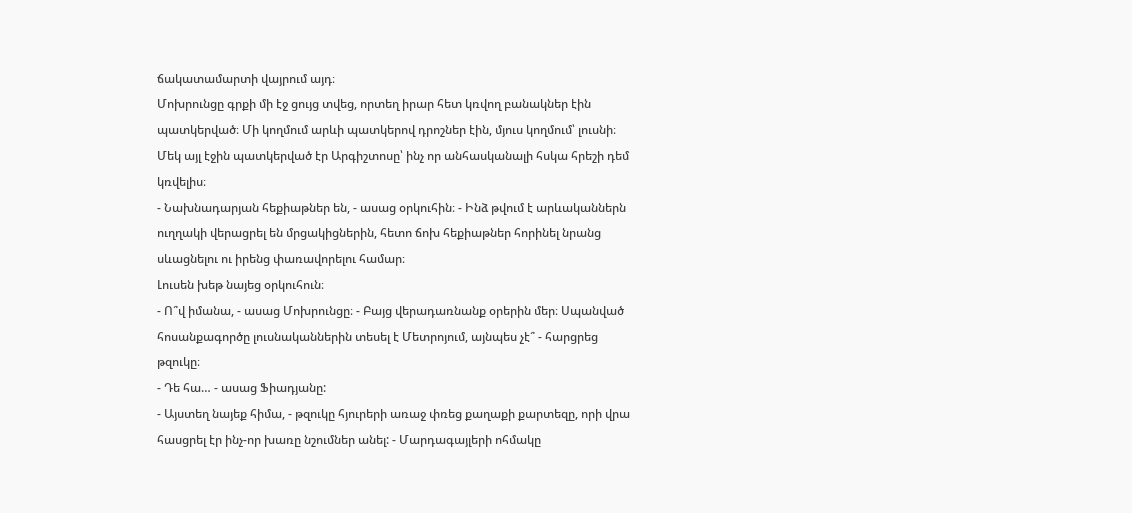ճակատամարտի վայրում այդ։
Մոխրունցը գրքի մի էջ ցույց տվեց, որտեղ իրար հետ կռվող բանակներ էին պատկերված։ Մի կողմում արևի պատկերով դրոշներ էին, մյուս կողմում՝ լուսնի։ Մեկ այլ էջին պատկերված էր Արգիշտոսը՝ ինչ որ անհասկանալի հսկա հրեշի դեմ կռվելիս։
- Նախնադարյան հեքիաթներ են, - ասաց օրկուհին։ - Ինձ թվում է արևականներն ուղղակի վերացրել են մրցակիցներին, հետո ճոխ հեքիաթներ հորինել նրանց սևացնելու ու իրենց փառավորելու համար։
Լուսեն խեթ նայեց օրկուհուն։
- Ո՞վ իմանա, - ասաց Մոխրունցը։ - Բայց վերադառնանք օրերին մեր։ Սպանված հոսանքագործը լուսնականներին տեսել է Մետրոյում, այնպես չէ՞ - հարցրեց թզուկը։
- Դե հա… - ասաց Ֆիադյանը:
- Այստեղ նայեք հիմա, - թզուկը հյուրերի առաջ փռեց քաղաքի քարտեզը, որի վրա հասցրել էր ինչ-որ խառը նշումներ անել: - Մարդագայլերի ոհմակը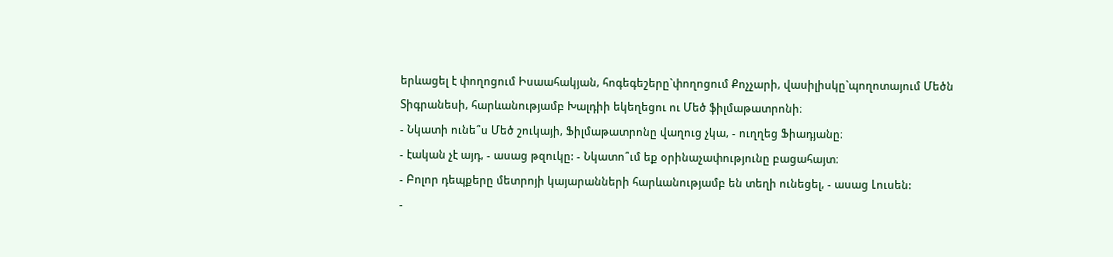երևացել է փողոցում Իսաահակյան, հոգեգեշերը`փողոցում Քոչչարի, վասիլիսկը`պողոտայում Մեծն Տիգրանեսի, հարևանությամբ Խալդիի եկեղեցու ու Մեծ ֆիլմաթատրոնի։
- Նկատի ունե՞ս Մեծ շուկայի, Ֆիլմաթատրոնը վաղուց չկա, - ուղղեց Ֆիադյանը։
- էական չէ այդ, - ասաց թզուկը: - Նկատո՞ւմ եք օրինաչափությունը բացահայտ։
- Բոլոր դեպքերը մետրոյի կայարանների հարևանությամբ են տեղի ունեցել, - ասաց Լուսեն:
-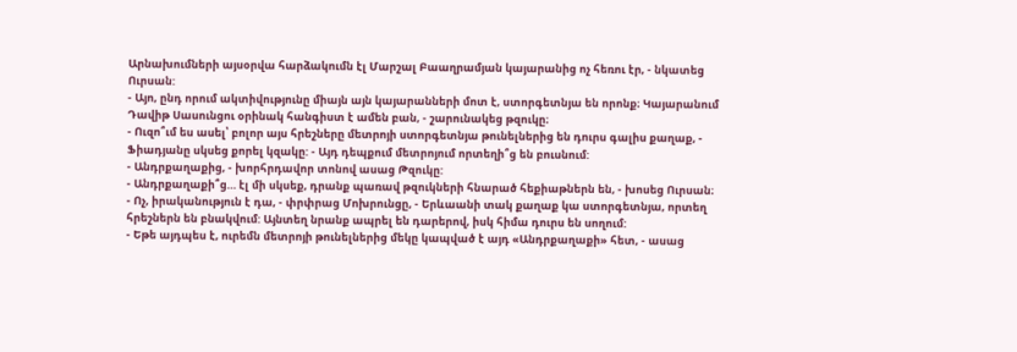Արնախումների այսօրվա հարձակումն էլ Մարշալ Բաաղրամյան կայարանից ոչ հեռու էր, - նկատեց Ուրսան:
- Այո, ընդ որում ակտիվությունը միայն այն կայարանների մոտ է, ստորգետնյա են որոնք։ Կայարանում Դավիթ Սասունցու օրինակ հանգիստ է ամեն բան, - շարունակեց թզուկը։
- Ուզո՞ւմ ես ասել՝ բոլոր այս հրեշները մետրոյի ստորգետնյա թունելներից են դուրս գալիս քաղաք, - Ֆիադյանը սկսեց քորել կզակը: - Այդ դեպքում մետրոյում որտեղի՞ց են բուսնում:
- Անդրքաղաքից, - խորհրդավոր տոնով ասաց Թզուկը:
- Անդրքաղաքի՞ց… էլ մի սկսեք, դրանք պառավ թզուկների հնարած հեքիաթներն են, - խոսեց Ուրսան։
- Ոչ, իրականություն է դա, - փրփրաց Մոխրունցը, - Երևաանի տակ քաղաք կա ստորգետնյա, որտեղ հրեշներն են բնակվում: Այնտեղ նրանք ապրել են դարերով, իսկ հիմա դուրս են սողում:
- Եթե այդպես է, ուրեմն մետրոյի թունելներից մեկը կապված է այդ «Անդրքաղաքի» հետ, - ասաց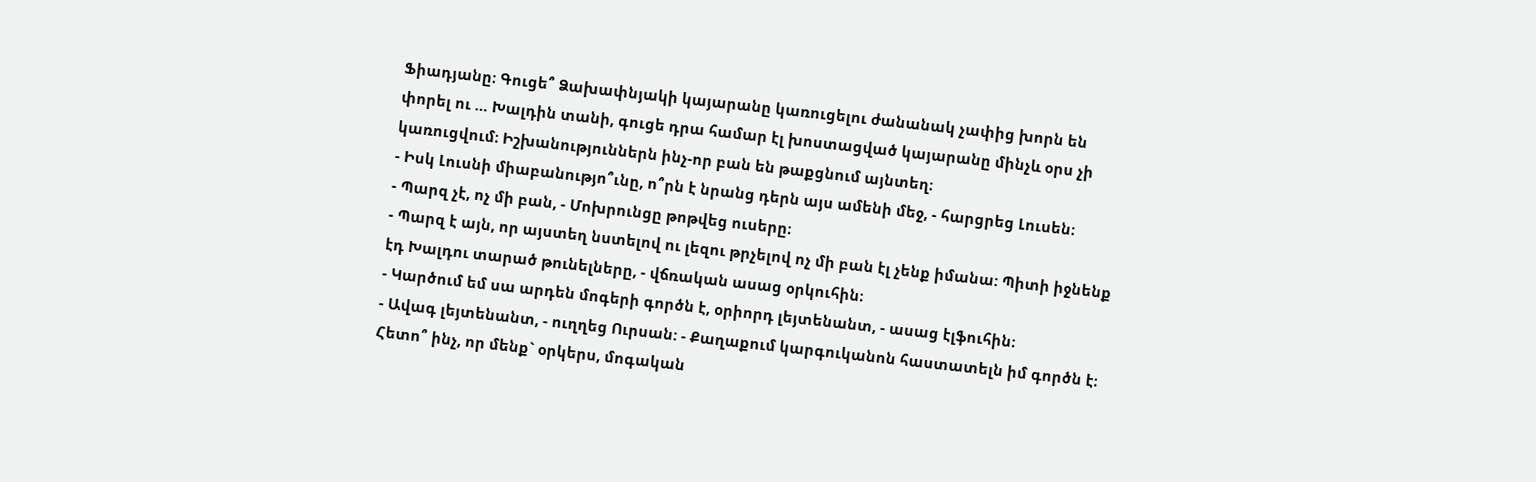Ֆիադյանը։ Գուցե՞ Ձախափնյակի կայարանը կառուցելու ժանանակ չափից խորն են փորել ու … Խալդին տանի, գուցե դրա համար էլ խոստացված կայարանը մինչև օրս չի կառուցվում։ Իշխանություններն ինչ-որ բան են թաքցնում այնտեղ։
- Իսկ Լուսնի միաբանությո՞ւնը, ո՞րն է նրանց դերն այս ամենի մեջ, - հարցրեց Լուսեն։
- Պարզ չէ, ոչ մի բան, - Մոխրունցը թոթվեց ուսերը։
- Պարզ է այն, որ այստեղ նստելով ու լեզու թրչելով ոչ մի բան էլ չենք իմանա: Պիտի իջնենք էդ Խալդու տարած թունելները, - վճռական ասաց օրկուհին։
- Կարծում եմ սա արդեն մոգերի գործն է, օրիորդ լեյտենանտ, - ասաց էլֆուհին։
- Ավագ լեյտենանտ, - ուղղեց Ուրսան: - Քաղաքում կարգուկանոն հաստատելն իմ գործն է։ Հետո՞ ինչ, որ մենք` օրկերս, մոգական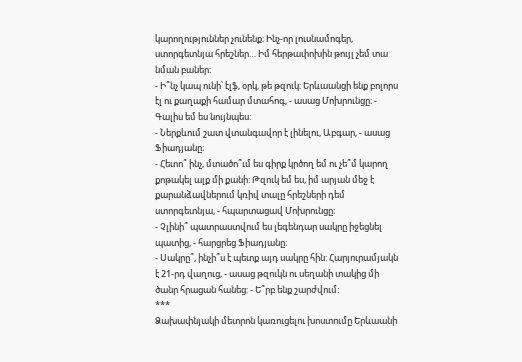կարողություններ չունենք։ Ինչ-որ լուսնամոգեր, ստորգետնյա հրեշներ… Իմ հերթափոխին թույլ չեմ տա նման բաներ։
- Ի՞նչ կապ ունի՝ էլֆ, օրկ, թե թզուկ։ Երևաանցի ենք բոլորս էլ ու քաղաքի համար մտահոգ, - ասաց Մոխրունցը։ - Գալիս եմ ես նույնպես:
- Ներքևում շատ վտանգավոր է լինելու, Աբգար, - ասաց Ֆիադյանը։
- Հետո՞ ինչ, մտածո՞ւմ ես գիրք կրծող եմ ու չե՞մ կարող քոթակել ալք մի քանի: Թզուկ եմ ես, իմ արյան մեջ է քարանձավներում կռիվ տալը հրեշների դեմ ստորգետնյա, - հպարտացավ Մոխրունցը։
- Չլինի՞ պատրաստվում ես լեգենդար սակրը իջեցնել պատից, - հարցրեց Ֆիադյանը։
- Սակրը՞, ինչի՞ս է պետք այդ սակրը հին: Հարյուրամյակն է 21-րդ վաղուց, - ասաց թզուկն ու սեղանի տակից մի ծանր հրացան հանեց: - Ե՞րբ ենք շարժվում:
***
Ձախափնյակի մետրոն կառուցելու խոստումը Երևաանի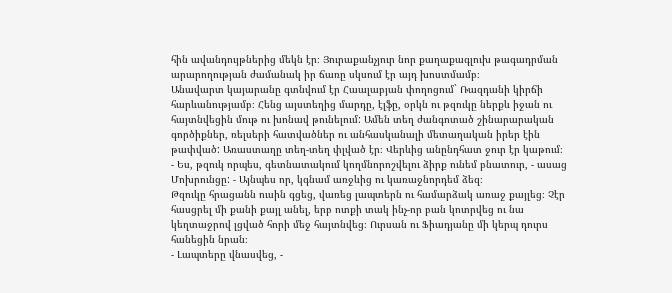հին ավանդույթներից մեկն էր։ Յուրաքանչյուր նոր քաղաքագլուխ թագադրման արարողության ժամանակ իր ճառը սկսում էր այդ խոստմամբ։
Անավարտ կայարանը գտնվում էր Հաալաբյան փողոցում` Ռազդանի կիրճի հարևանությամբ։ Հենց այստեղից մարդը, էլֆը, օրկն ու թզուկը ներքև իջան ու հայտնվեցին մութ ու խոնավ թունելում: Ամեն տեղ ժանգոտած շինարարական գործիքներ, ռելսերի հատվածներ ու անհասկանալի մետաղական իրեր էին թափված: Առաստաղը տեղ-տեղ փլված էր։ Վերևից անընդհատ ջուր էր կաթում։
- Ես, թզուկ որպես, գետնատակում կողմնորոշվելու ձիրք ունեմ բնատուր, - ասաց Մոխրունցը: - Այնպես որ, կգնամ առջևից ու կառաջնորդեմ ձեզ։
Թզուկը հրացանն ուսին գցեց, վառեց լապտերն ու համարձակ առաջ քայլեց։ Չէր հասցրել մի քանի քայլ անել, երբ ոտքի տակ ինչ-որ բան կոտրվեց ու նա կեղտաջրով լցված հորի մեջ հայտնվեց։ Ուրսան ու Ֆիադյանը մի կերպ դուրս հանեցին նրան։
- Լապտերը վնասվեց, -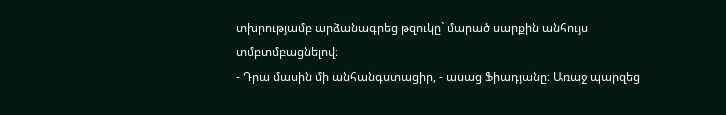տխրությամբ արձանագրեց թզուկը` մարած սարքին անհույս տմբտմբացնելով։
- Դրա մասին մի անհանգստացիր, - ասաց Ֆիադյանը։ Առաջ պարզեց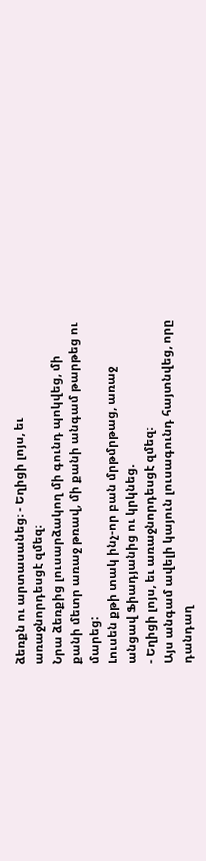ձեռքն ու արտասանեց։ - Եղիցի լոյս, եւ առաջնորդեսցէ զմեզ։
Նրա ձեռքից լուսարձակող մի գունդ պոկվեց, մի քանի մետր առաջ թռավ, մի քանի անգամ թարթեց ու մարեց:
Լուսեն քթի տակ ինչ-որ բան մրթմրթաց, առաջ անցավ Ֆիադյանից ու կրկնեց.
- Եղիցի լոյս, եւ առաջնորդեսցէ զմեզ։
Այս անգամ ավելի կայուն լուսագունդ հայտնվեց, որը դանդաղ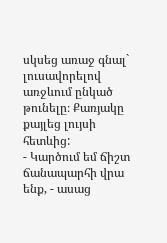սկսեց առաջ գնալ` լուսավորելով առջևում ընկած թունելը։ Քառյակը քայլեց լույսի հետևից:
- Կարծում եմ ճիշտ ճանապարհի վրա ենք, - ասաց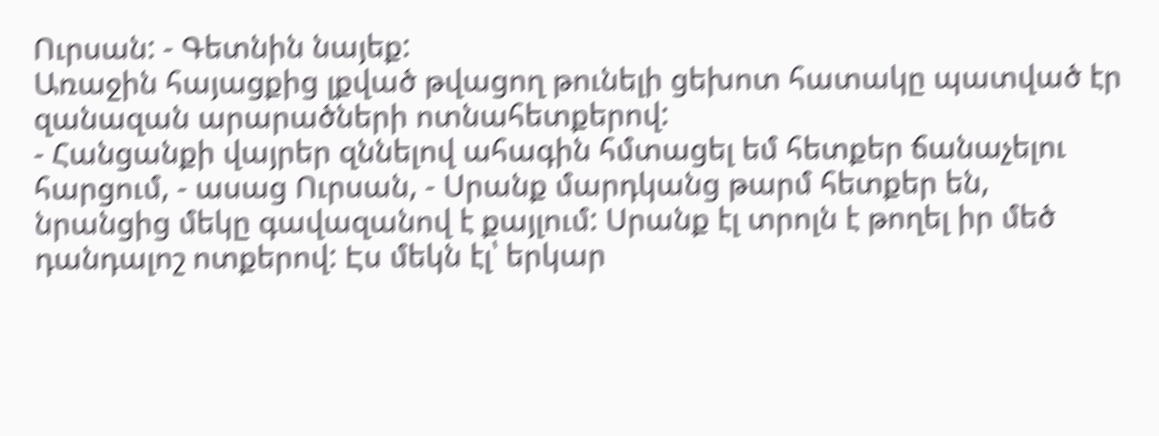Ուրսան: - Գետնին նայեք:
Առաջին հայացքից լքված թվացող թունելի ցեխոտ հատակը պատված էր զանազան արարածների ոտնահետքերով:
- Հանցանքի վայրեր զննելով ահագին հմտացել եմ հետքեր ճանաչելու հարցում, - ասաց Ուրսան, - Սրանք մարդկանց թարմ հետքեր են, նրանցից մեկը գավազանով է քայլում: Սրանք էլ տրոլն է թողել իր մեծ դանդալոշ ոտքերով: Էս մեկն էլ՝ երկար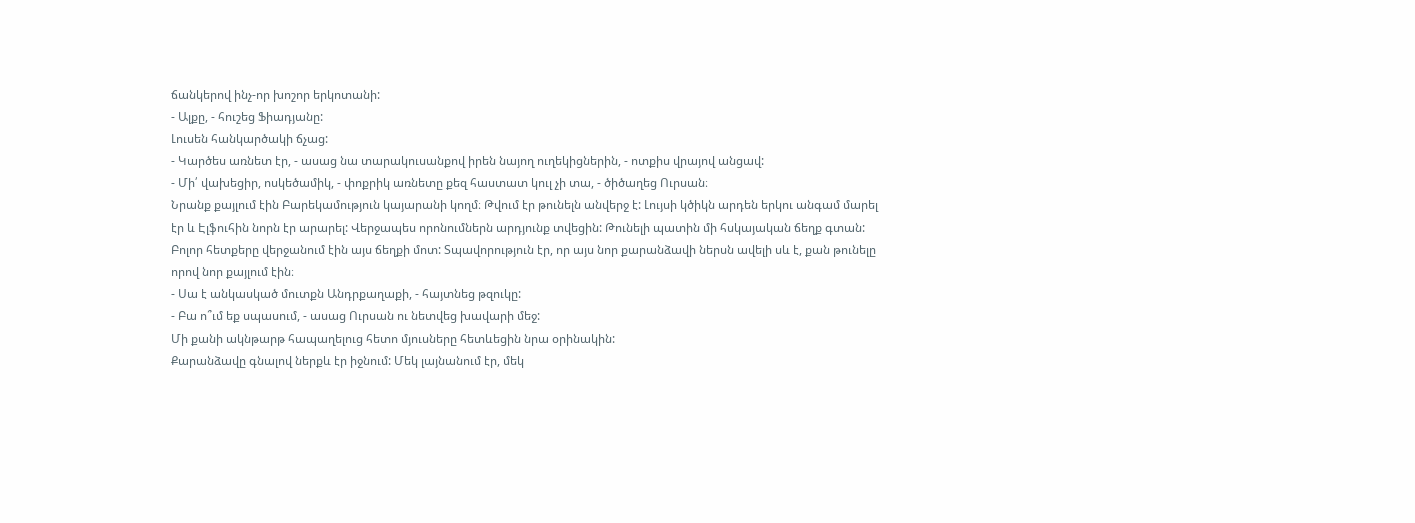ճանկերով ինչ-որ խոշոր երկոտանի:
- Ալքը, - հուշեց Ֆիադյանը:
Լուսեն հանկարծակի ճչաց:
- Կարծես առնետ էր, - ասաց նա տարակուսանքով իրեն նայող ուղեկիցներին, - ոտքիս վրայով անցավ:
- Մի՛ վախեցիր, ոսկեծամիկ, - փոքրիկ առնետը քեզ հաստատ կուլ չի տա, - ծիծաղեց Ուրսան։
Նրանք քայլում էին Բարեկամություն կայարանի կողմ։ Թվում էր թունելն անվերջ է: Լույսի կծիկն արդեն երկու անգամ մարել էր և Էլֆուհին նորն էր արարել: Վերջապես որոնումներն արդյունք տվեցին: Թունելի պատին մի հսկայական ճեղք գտան: Բոլոր հետքերը վերջանում էին այս ճեղքի մոտ: Տպավորություն էր, որ այս նոր քարանձավի ներսն ավելի սև է, քան թունելը որով նոր քայլում էին։
- Սա է անկասկած մուտքն Անդրքաղաքի, - հայտնեց թզուկը:
- Բա ո՞ւմ եք սպասում, - ասաց Ուրսան ու նետվեց խավարի մեջ:
Մի քանի ակնթարթ հապաղելուց հետո մյուսները հետևեցին նրա օրինակին:
Քարանձավը գնալով ներքև էր իջնում: Մեկ լայնանում էր, մեկ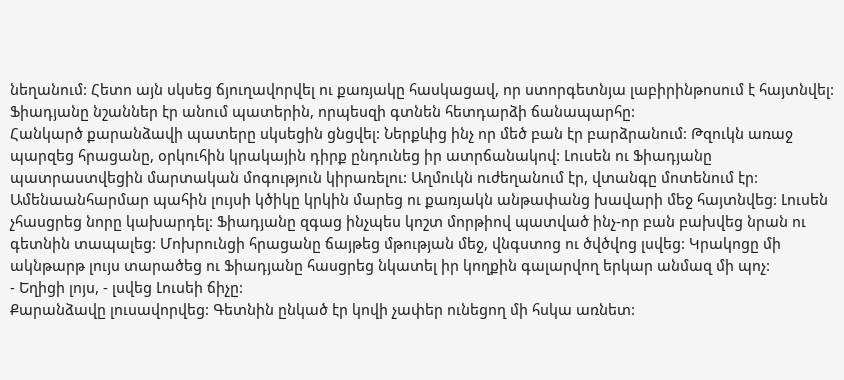նեղանում: Հետո այն սկսեց ճյուղավորվել ու քառյակը հասկացավ, որ ստորգետնյա լաբիրինթոսում է հայտնվել: Ֆիադյանը նշաններ էր անում պատերին, որպեսզի գտնեն հետդարձի ճանապարհը:
Հանկարծ քարանձավի պատերը սկսեցին ցնցվել: Ներքևից ինչ որ մեծ բան էր բարձրանում: Թզուկն առաջ պարզեց հրացանը, օրկուհին կրակային դիրք ընդունեց իր ատրճանակով: Լուսեն ու Ֆիադյանը պատրաստվեցին մարտական մոգություն կիրառելու: Աղմուկն ուժեղանում էր, վտանգը մոտենում էր: Ամենաանհարմար պահին լույսի կծիկը կրկին մարեց ու քառյակն անթափանց խավարի մեջ հայտնվեց: Լուսեն չհասցրեց նորը կախարդել: Ֆիադյանը զգաց ինչպես կոշտ մորթիով պատված ինչ-որ բան բախվեց նրան ու գետնին տապալեց: Մոխրունցի հրացանը ճայթեց մթության մեջ, վնգստոց ու ծվծվոց լսվեց: Կրակոցը մի ակնթարթ լույս տարածեց ու Ֆիադյանը հասցրեց նկատել իր կողքին գալարվող երկար անմազ մի պոչ:
- Եղիցի լոյս, - լսվեց Լուսեի ճիչը:
Քարանձավը լուսավորվեց: Գետնին ընկած էր կովի չափեր ունեցող մի հսկա առնետ: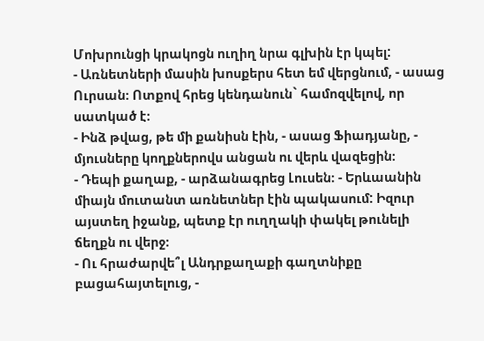Մոխրունցի կրակոցն ուղիղ նրա գլխին էր կպել:
- Առնետների մասին խոսքերս հետ եմ վերցնում, - ասաց Ուրսան։ Ոտքով հրեց կենդանուն` համոզվելով, որ սատկած է։
- Ինձ թվաց, թե մի քանիսն էին, - ասաց Ֆիադյանը, - մյուսները կողքներովս անցան ու վերև վազեցին։
- Դեպի քաղաք, - արձանագրեց Լուսեն։ - Երևաանին միայն մուտանտ առնետներ էին պակասում: Իզուր այստեղ իջանք, պետք էր ուղղակի փակել թունելի ճեղքն ու վերջ։
- Ու հրաժարվե՞լ Անդրքաղաքի գաղտնիքը բացահայտելուց, -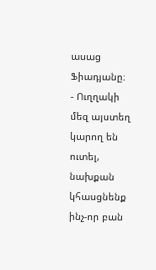ասաց Ֆիադյանը։
- Ուղղակի մեզ այստեղ կարող են ուտել, նախքան կհասցնենք ինչ-որ բան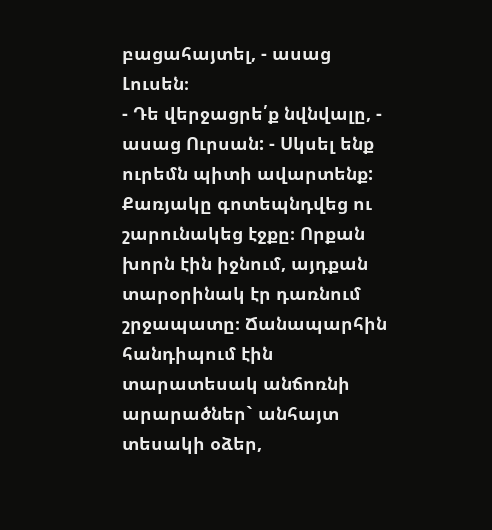բացահայտել, - ասաց Լուսեն։
- Դե վերջացրե՛ք նվնվալը, - ասաց Ուրսան: - Սկսել ենք ուրեմն պիտի ավարտենք:
Քառյակը գոտեպնդվեց ու շարունակեց էջքը։ Որքան խորն էին իջնում, այդքան տարօրինակ էր դառնում շրջապատը։ Ճանապարհին հանդիպում էին տարատեսակ անճոռնի արարածներ` անհայտ տեսակի օձեր,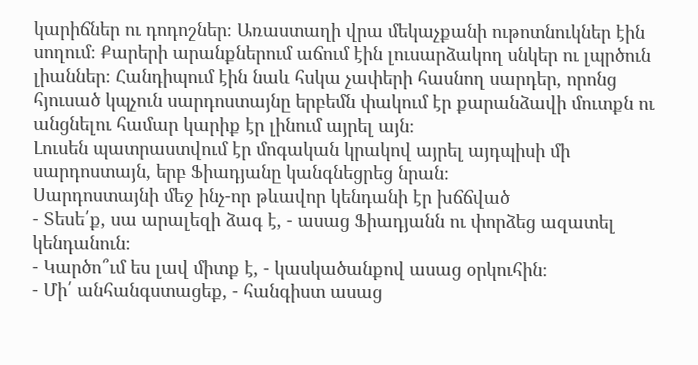կարիճներ ու դոդոշներ։ Առաստաղի վրա մեկաչքանի ութոտնուկներ էին սողում։ Քարերի արանքներում աճում էին լուսարձակող սնկեր ու լպրծուն լիաններ։ Հանդիպում էին նաև հսկա չափերի հասնող սարդեր, որոնց հյուսած կպչուն սարդոստայնը երբեմն փակում էր քարանձավի մուտքն ու անցնելու համար կարիք էր լինում այրել այն։
Լուսեն պատրաստվում էր մոգական կրակով այրել այդպիսի մի սարդոստայն, երբ Ֆիադյանը կանգնեցրեց նրան։
Սարդոստայնի մեջ ինչ-որ թևավոր կենդանի էր խճճված
- Տեսե՛ք, սա արալեզի ձագ է, - ասաց Ֆիադյանն ու փորձեց ազատել կենդանուն։
- Կարծո՞ւմ ես լավ միտք է, - կասկածանքով ասաց օրկուհին։
- Մի՛ անհանգստացեք, - հանգիստ ասաց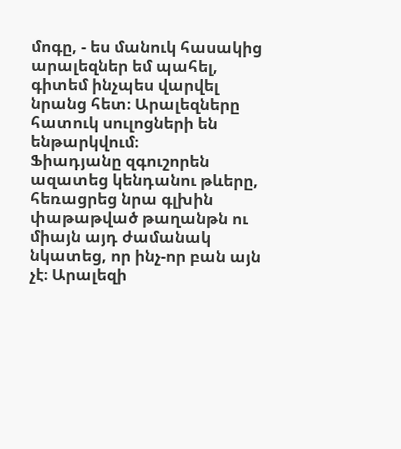մոգը, - ես մանուկ հասակից արալեզներ եմ պահել, գիտեմ ինչպես վարվել նրանց հետ։ Արալեզները հատուկ սուլոցների են ենթարկվում։
Ֆիադյանը զգուշորեն ազատեց կենդանու թևերը, հեռացրեց նրա գլխին փաթաթված թաղանթն ու միայն այդ ժամանակ նկատեց, որ ինչ-որ բան այն չէ։ Արալեզի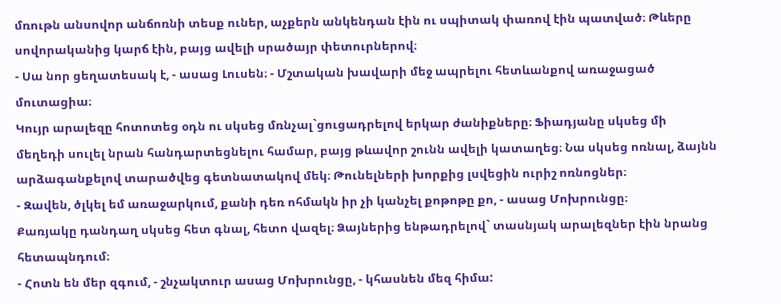մռութն անսովոր անճոռնի տեսք ուներ, աչքերն անկենդան էին ու սպիտակ փառով էին պատված։ Թևերը սովորականից կարճ էին, բայց ավելի սրածայր փետուրներով։
- Սա նոր ցեղատեսակ է, - ասաց Լուսեն։ - Մշտական խավարի մեջ ապրելու հետևանքով առաջացած մուտացիա։
Կույր արալեզը հոտոտեց օդն ու սկսեց մռնչալ`ցուցադրելով երկար ժանիքները։ Ֆիադյանը սկսեց մի մեղեդի սուլել նրան հանդարտեցնելու համար, բայց թևավոր շունն ավելի կատաղեց։ Նա սկսեց ոռնալ, ձայնն արձագանքելով տարածվեց գետնատակով մեկ։ Թունելների խորքից լսվեցին ուրիշ ոռնոցներ։
- Զավեն, ծլկել եմ առաջարկում, քանի դեռ ոհմակն իր չի կանչել քոթոթը քո, - ասաց Մոխրունցը։
Քառյակը դանդաղ սկսեց հետ գնալ, հետո վազել։ Ձայներից ենթադրելով` տասնյակ արալեզներ էին նրանց հետապնդում։
- Հոտն են մեր զգում, - շնչակտուր ասաց Մոխրունցը, - կհասնեն մեզ հիմա: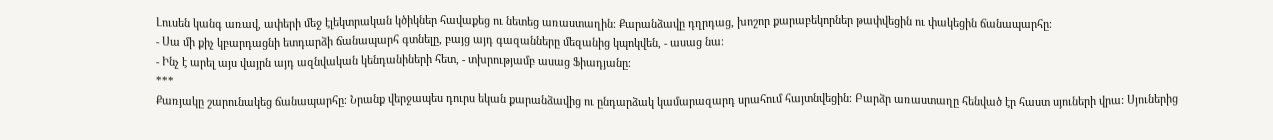Լուսեն կանգ առավ, ափերի մեջ էլեկտրական կծիկներ հավաքեց ու նետեց առաստաղին։ Քարանձավը դղրդաց, խոշոր քարաբեկորներ թափվեցին ու փակեցին ճանապարհը։
- Սա մի քիչ կբարդացնի ետդարձի ճանապարհ գտնելը, բայց այդ գազանները մեզանից կպոկվեն, - ասաց նա։
- Ինչ է արել այս վայրն այդ ազնվական կենդանիների հետ, - տխրությամբ ասաց Ֆիադյանը։
***
Քառյակը շարունակեց ճանապարհը։ Նրանք վերջապես դուրս եկան քարանձավից ու ընդարձակ կամարազարդ սրահում հայտնվեցին։ Բարձր առաստաղը հենված էր հաստ սյուների վրա: Սյուներից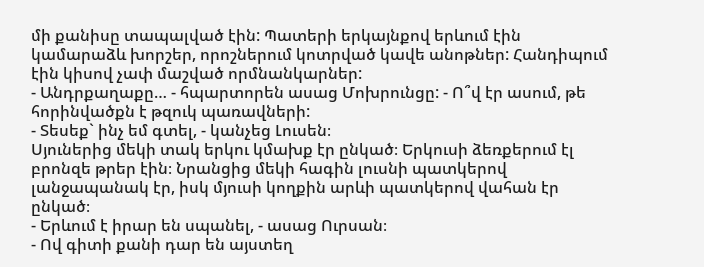մի քանիսը տապալված էին: Պատերի երկայնքով երևում էին կամարաձև խորշեր, որոշներում կոտրված կավե անոթներ: Հանդիպում էին կիսով չափ մաշված որմնանկարներ:
- Անդրքաղաքը… - հպարտորեն ասաց Մոխրունցը: - Ո՞վ էր ասում, թե հորինվածքն է թզուկ պառավների:
- Տեսեք` ինչ եմ գտել, - կանչեց Լուսեն։
Սյուներից մեկի տակ երկու կմախք էր ընկած։ Երկուսի ձեռքերում էլ բրոնզե թրեր էին։ Նրանցից մեկի հագին լուսնի պատկերով լանջապանակ էր, իսկ մյուսի կողքին արևի պատկերով վահան էր ընկած։
- Երևում է իրար են սպանել, - ասաց Ուրսան։
- Ով գիտի քանի դար են այստեղ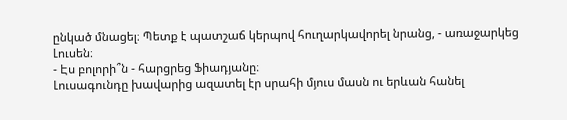ընկած մնացել։ Պետք է պատշաճ կերպով հուղարկավորել նրանց, - առաջարկեց Լուսեն։
- Էս բոլորի՞ն - հարցրեց Ֆիադյանը։
Լուսագունդը խավարից ազատել էր սրահի մյուս մասն ու երևան հանել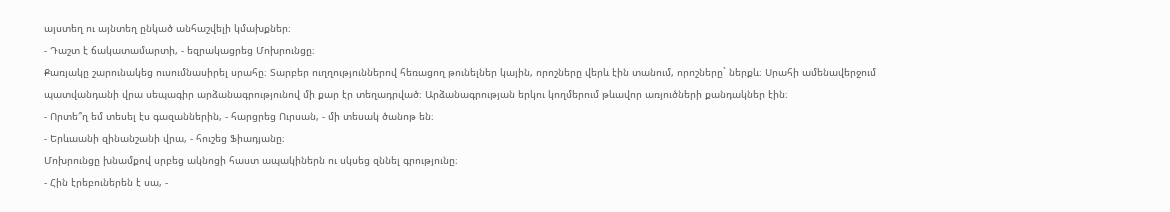այստեղ ու այնտեղ ընկած անհաշվելի կմախքներ։
- Դաշտ է ճակատամարտի, - եզրակացրեց Մոխրունցը։
Քառյակը շարունակեց ուսումնասիրել սրահը։ Տարբեր ուղղություններով հեռացող թունելներ կային, որոշները վերև էին տանում, որոշները` ներքև։ Սրահի ամենավերջում պատվանդանի վրա սեպագիր արձանագրությունով մի քար էր տեղադրված։ Արձանագրության երկու կողմերում թևավոր առյուծների քանդակներ էին։
- Որտե՞ղ եմ տեսել էս գազաններին, - հարցրեց Ուրսան, - մի տեսակ ծանոթ են։
- Երևաանի զինանշանի վրա, - հուշեց Ֆիադյանը։
Մոխրունցը խնամքով սրբեց ակնոցի հաստ ապակիներն ու սկսեց զննել գրությունը։
- Հին էրեբուներեն է սա, -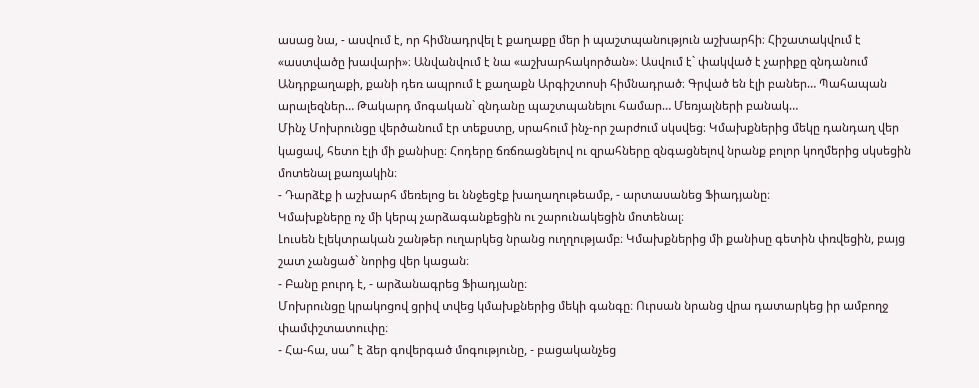ասաց նա, - ասվում է, որ հիմնադրվել է քաղաքը մեր ի պաշտպանություն աշխարհի։ Հիշատակվում է «աստվածը խավարի»։ Անվանվում է նա «աշխարհակործան»։ Ասվում է` փակված է չարիքը զնդանում Անդրքաղաքի, քանի դեռ ապրում է քաղաքն Արգիշտոսի հիմնադրած։ Գրված են էլի բաներ… Պահապան արալեզներ… Թակարդ մոգական` զնդանը պաշտպանելու համար… Մեռյալների բանակ…
Մինչ Մոխրունցը վերծանում էր տեքստը, սրահում ինչ-որ շարժում սկսվեց։ Կմախքներից մեկը դանդաղ վեր կացավ, հետո էլի մի քանիսը։ Հոդերը ճռճռացնելով ու զրահները զնգացնելով նրանք բոլոր կողմերից սկսեցին մոտենալ քառյակին։
- Դարձէք ի աշխարհ մեռելոց եւ ննջեցէք խաղաղութեամբ, - արտասանեց Ֆիադյանը։
Կմախքները ոչ մի կերպ չարձագանքեցին ու շարունակեցին մոտենալ։
Լուսեն էլեկտրական շանթեր ուղարկեց նրանց ուղղությամբ։ Կմախքներից մի քանիսը գետին փռվեցին, բայց շատ չանցած` նորից վեր կացան։
- Բանը բուրդ է, - արձանագրեց Ֆիադյանը։
Մոխրունցը կրակոցով ցրիվ տվեց կմախքներից մեկի գանգը։ Ուրսան նրանց վրա դատարկեց իր ամբողջ փամփշտատուփը։
- Հա-հա, սա՞ է ձեր գովերգած մոգությունը, - բացականչեց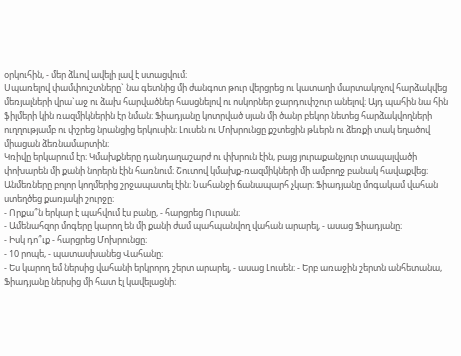օրկուհին, - մեր ձևով ավելի լավ է ստացվում։
Սպառելով փամփուշտները` նա գետնից մի ժանգոտ թուր վերցրեց ու կատաղի մարտակոչով հարձակվեց մեռյալների վրա`աջ ու ձախ հարվածներ հասցնելով ու ոսկորներ ջարդուփշուր անելով։ Այդ պահին նա հին ֆիլմերի կին ռազմիկներին էր նման։ Ֆիադյանը կոտրված սյան մի ծանր բեկոր նետեց հարձակվողների ուղղությամբ ու փշրեց նրանցից երկուսին։ Լուսեն ու Մոխրունցը քշտեցին թևերն ու ձեռքի տակ եղածով միացան ձեռնամարտին։
Կռիվը երկարում էր։ Կմախքները դանդաղաշարժ ու փխրուն էին, բայց յուրաքանչյուր տապալվածի փոխարեն մի քանի նորերն էին հառնում։ Շուտով կմախք-ռազմիկների մի ամբողջ բանակ հավաքվեց։
Անմեռները բոլոր կողմերից շրջապատել էին։ Նահանջի ճանապարհ չկար։ Ֆիադյանը մոգակամ վահան ստեղծեց քառյակի շուրջը։
- Որքա՞ն երկար է պահվում էս բանը, - հարցրեց Ուրսան։
- Ամենահզոր մոգերը կարող են մի քանի ժամ պահպանվող վահան արարել, - ասաց Ֆիադյանը։
- Իսկ դո՞ւք - հարցրեց Մոխրունցը։
- 10 րոպե, - պատասխանեց Վահանը։
- Ես կարող եմ ներսից վահանի երկրորդ շերտ արարել, - ասաց Լուսեն։ - Երբ առաջին շերտն անհետանա, Ֆիադյանը ներսից մի հատ էլ կավելացնի։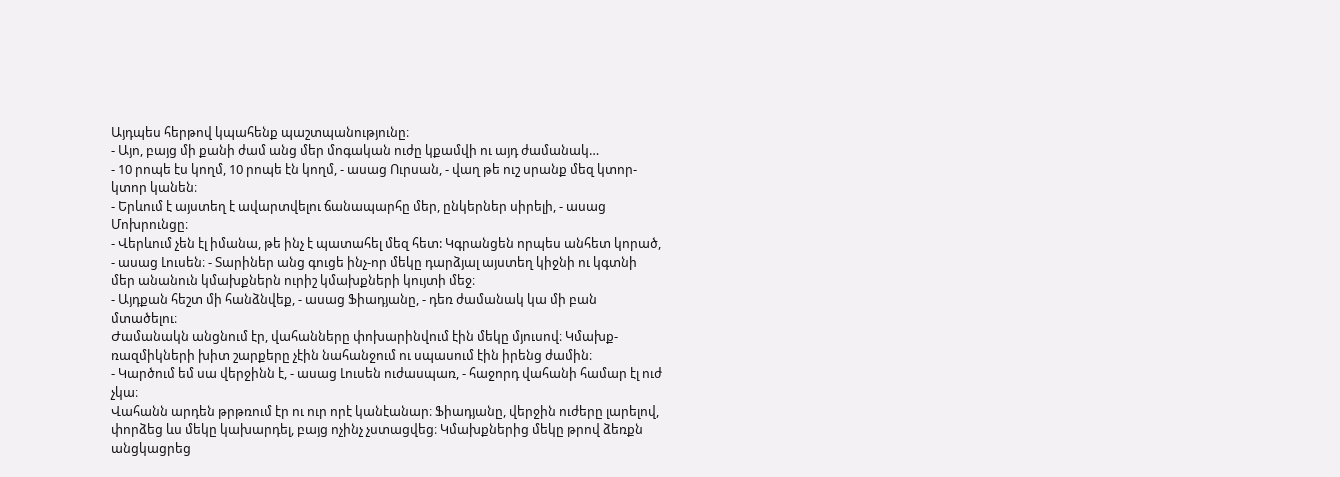Այդպես հերթով կպահենք պաշտպանությունը։
- Այո, բայց մի քանի ժամ անց մեր մոգական ուժը կքամվի ու այդ ժամանակ…
- 10 րոպե էս կողմ, 10 րոպե էն կողմ, - ասաց Ուրսան, - վաղ թե ուշ սրանք մեզ կտոր-կտոր կանեն։
- Երևում է այստեղ է ավարտվելու ճանապարհը մեր, ընկերներ սիրելի, - ասաց Մոխրունցը։
- Վերևում չեն էլ իմանա, թե ինչ է պատահել մեզ հետ: Կգրանցեն որպես անհետ կորած, - ասաց Լուսեն։ - Տարիներ անց գուցե ինչ-որ մեկը դարձյալ այստեղ կիջնի ու կգտնի մեր անանուն կմախքներն ուրիշ կմախքների կույտի մեջ։
- Այդքան հեշտ մի հանձնվեք, - ասաց Ֆիադյանը, - դեռ ժամանակ կա մի բան մտածելու։
Ժամանակն անցնում էր, վահանները փոխարինվում էին մեկը մյուսով։ Կմախք-ռազմիկների խիտ շարքերը չէին նահանջում ու սպասում էին իրենց ժամին։
- Կարծում եմ սա վերջինն է, - ասաց Լուսեն ուժասպառ, - հաջորդ վահանի համար էլ ուժ չկա։
Վահանն արդեն թրթռում էր ու ուր որէ կանէանար։ Ֆիադյանը, վերջին ուժերը լարելով, փորձեց ևս մեկը կախարդել, բայց ոչինչ չստացվեց։ Կմախքներից մեկը թրով ձեռքն անցկացրեց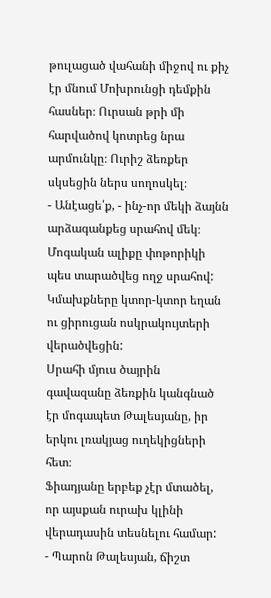թուլացած վահանի միջով ու քիչ էր մնում Մոխրունցի դեմքին հասներ։ Ուրսան թրի մի հարվածով կոտրեց նրա արմունկը։ Ուրիշ ձեռքեր սկսեցին ներս սողոսկել։
- Անէացե՛ք, - ինչ-որ մեկի ձայնն արձագանքեց սրահով մեկ։
Մոգական ալիքը փոթորիկի պես տարածվեց ողջ սրահով: Կմախքները կտոր-կտոր եղան ու ցիրուցան ոսկրակույտերի վերածվեցին:
Սրահի մյուս ծայրին գավազանը ձեռքին կանգնած էր մոգապետ Թալեսյանը, իր երկու լռակյաց ուղեկիցների հետ։
Ֆիադյանը երբեք չէր մտածել, որ այսքան ուրախ կլինի վերադասին տեսնելու համար:
- Պարոն Թալեսյան, ճիշտ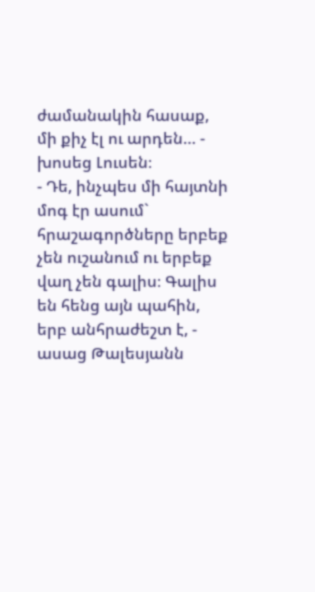ժամանակին հասաք, մի քիչ էլ ու արդեն… - խոսեց Լուսեն։
- Դե, ինչպես մի հայտնի մոգ էր ասում` հրաշագործները երբեք չեն ուշանում ու երբեք վաղ չեն գալիս։ Գալիս են հենց այն պահին, երբ անհրաժեշտ է, - ասաց Թալեսյանն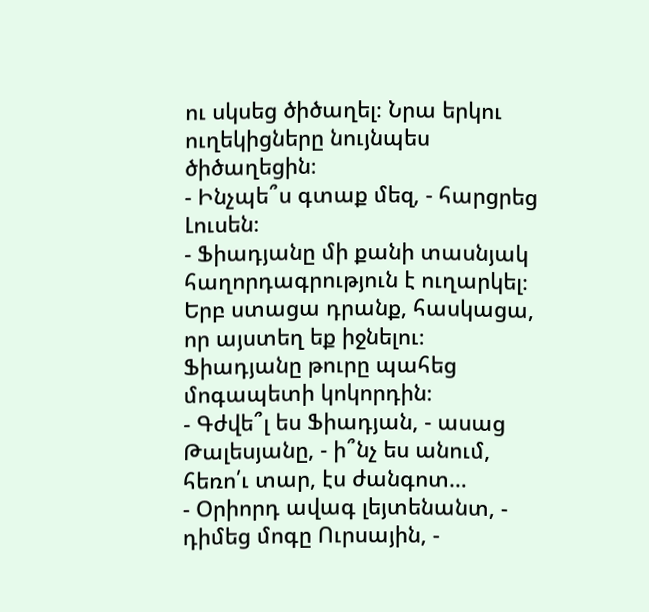ու սկսեց ծիծաղել։ Նրա երկու ուղեկիցները նույնպես ծիծաղեցին։
- Ինչպե՞ս գտաք մեզ, - հարցրեց Լուսեն։
- Ֆիադյանը մի քանի տասնյակ հաղորդագրություն է ուղարկել։ Երբ ստացա դրանք, հասկացա, որ այստեղ եք իջնելու։
Ֆիադյանը թուրը պահեց մոգապետի կոկորդին։
- Գժվե՞լ ես Ֆիադյան, - ասաց Թալեսյանը, - ի՞նչ ես անում, հեռո՛ւ տար, էս ժանգոտ…
- Օրիորդ ավագ լեյտենանտ, - դիմեց մոգը Ուրսային, -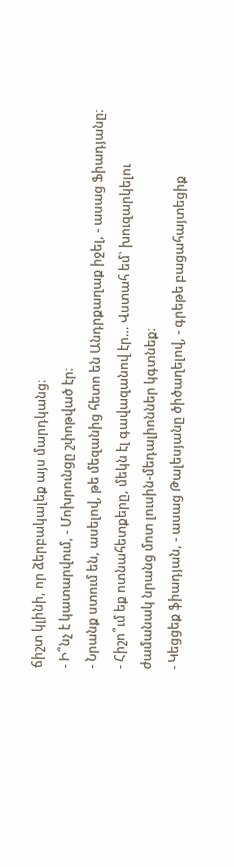ճիշտ կլինի, որ ձերբակալեք այս մարդկանց։
- Ի՞նչ է կատարվում, - Մոխրունցը շփոթված էր։
- Նրանք ստում են, ասելով, թե մեզանից հետո են Անդրքաղաք իջել, - ասաց Ֆիադյանը։ - Հիշո՞ւմ եք ոտնահետքերը, մեկն էլ գավազանով էր… Վստահ եմ` խուզարկելու ժամանակ նրանց մոտ լուսին-մեդալիոններ կգտնեք։
- Կեցցեք ֆիադյան, - ասաց Թալեսյանը ծիծաղելով, - գրեթե բացահայտեցիք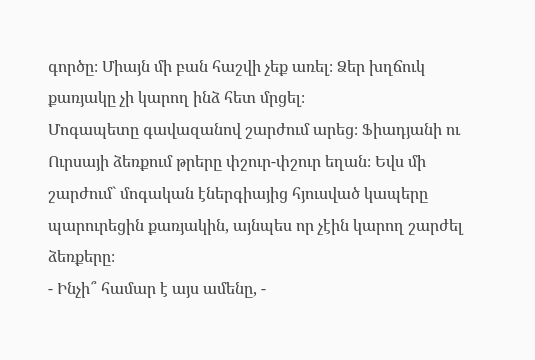գործը։ Միայն մի բան հաշվի չեք առել։ Ձեր խղճուկ քառյակը չի կարող ինձ հետ մրցել։
Մոգապետը գավազանով շարժում արեց։ Ֆիադյանի ու Ուրսայի ձեռքում թրերը փշուր-փշուր եղան։ Եվս մի շարժում` մոգական էներգիայից հյուսված կապերը պարուրեցին քառյակին, այնպես որ չէին կարող շարժել ձեռքերը։
- Ինչի՞ համար է այս ամենը, -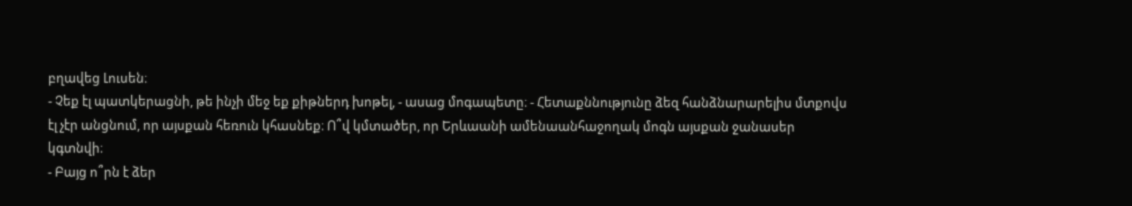բղավեց Լուսեն։
- Չեք էլ պատկերացնի, թե ինչի մեջ եք քիթներդ խոթել, - ասաց մոգապետը։ - Հետաքննությունը ձեզ հանձնարարելիս մտքովս էլ չէր անցնում, որ այսքան հեռուն կհասնեք։ Ո՞վ կմտածեր, որ Երևաանի ամենաանհաջողակ մոգն այսքան ջանասեր կգտնվի։
- Բայց ո՞րն է ձեր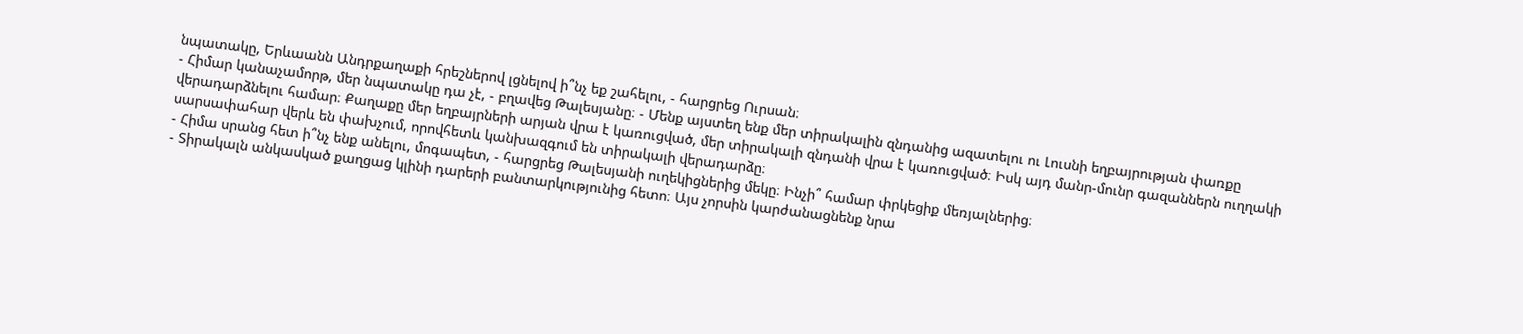նպատակը, Երևաանն Անդրքաղաքի հրեշներով լցնելով ի՞նչ եք շահելու, - հարցրեց Ուրսան։
- Հիմար կանաչամորթ, մեր նպատակը դա չէ, - բղավեց Թալեսյանը։ - Մենք այստեղ ենք մեր տիրակալին զնդանից ազատելու ու Լուսնի եղբայրության փառքը վերադարձնելու համար։ Քաղաքը մեր եղբայրների արյան վրա է կառուցված, մեր տիրակալի զնդանի վրա է կառուցված։ Իսկ այդ մանր-մունր գազաններն ուղղակի սարսափահար վերև են փախչում, որովհետև կանխազգում են տիրակալի վերադարձը։
- Հիմա սրանց հետ ի՞նչ ենք անելու, մոգապետ, - հարցրեց Թալեսյանի ուղեկիցներից մեկը։ Ինչի՞ համար փրկեցիք մեռյալներից։
- Տիրակալն անկասկած քաղցաց կլինի դարերի բանտարկությունից հետո։ Այս չորսին կարժանացնենք նրա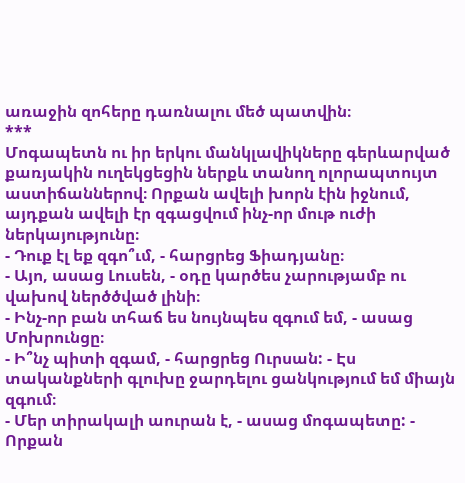առաջին զոհերը դառնալու մեծ պատվին։
***
Մոգապետն ու իր երկու մանկլավիկները գերևարված քառյակին ուղեկցեցին ներքև տանող ոլորապտույտ աստիճաններով։ Որքան ավելի խորն էին իջնում, այդքան ավելի էր զգացվում ինչ-որ մութ ուժի ներկայությունը։
- Դուք էլ եք զգո՞ւմ, - հարցրեց Ֆիադյանը։
- Այո, ասաց Լուսեն, - օդը կարծես չարությամբ ու վախով ներծծված լինի։
- Ինչ-որ բան տհաճ ես նույնպես զգում եմ, - ասաց Մոխրունցը։
- Ի՞նչ պիտի զգամ, - հարցրեց Ուրսան: - Էս տականքների գլուխը ջարդելու ցանկությում եմ միայն զգում։
- Մեր տիրակալի աուրան է, - ասաց մոգապետը: - Որքան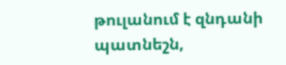թուլանում է զնդանի պատնեշն,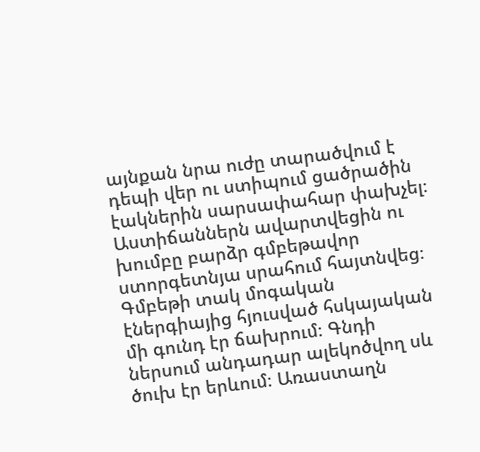այնքան նրա ուժը տարածվում է դեպի վեր ու ստիպում ցածրածին էակներին սարսափահար փախչել։
Աստիճաններն ավարտվեցին ու խումբը բարձր գմբեթավոր ստորգետնյա սրահում հայտնվեց։ Գմբեթի տակ մոգական էներգիայից հյուսված հսկայական մի գունդ էր ճախրում։ Գնդի ներսում անդադար ալեկոծվող սև ծուխ էր երևում։ Առաստաղն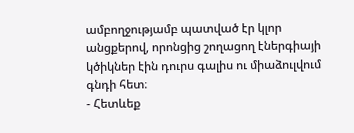ամբողջությամբ պատված էր կլոր անցքերով, որոնցից շողացող էներգիայի կծիկներ էին դուրս գալիս ու միաձուլվում գնդի հետ։
- Հետևեք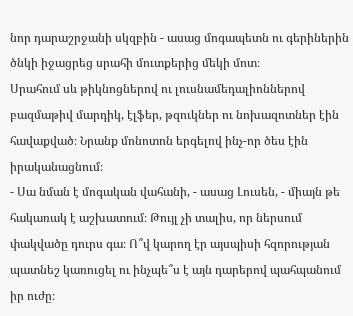նոր դարաշրջանի սկզբին - ասաց մոգապետն ու գերիներին ծնկի իջացրեց սրահի մուտքերից մեկի մոտ։
Սրահում սև թիկնոցներով ու լուսնամեդալիոններով բազմաթիվ մարդիկ, էլֆեր, թզուկներ ու նոխազոտներ էին հավաքված։ Նրանք մոնոտոն երգելով ինչ-որ ծես էին իրականացնում։
- Սա նման է մոգական վահանի, - ասաց Լուսեն, - միայն թե հակառակ է աշխատում։ Թույլ չի տալիս, որ ներսում փակվածը դուրս գա։ Ո՞վ կարող էր այսպիսի հզորության պատնեշ կառուցել ու ինչպե՞ս է այն դարերով պահպանում իր ուժը։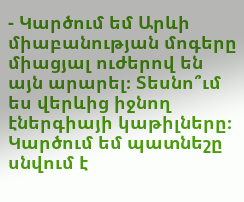- Կարծում եմ Արևի միաբանության մոգերը միացյալ ուժերով են այն արարել։ Տեսնո՞ւմ ես վերևից իջնող էներգիայի կաթիլները։ Կարծում եմ պատնեշը սնվում է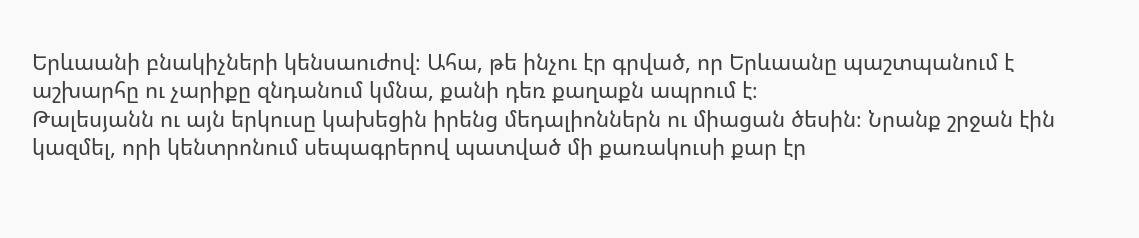Երևաանի բնակիչների կենսաուժով։ Ահա, թե ինչու էր գրված, որ Երևաանը պաշտպանում է աշխարհը ու չարիքը զնդանում կմնա, քանի դեռ քաղաքն ապրում է։
Թալեսյանն ու այն երկուսը կախեցին իրենց մեդալիոններն ու միացան ծեսին։ Նրանք շրջան էին կազմել, որի կենտրոնում սեպագրերով պատված մի քառակուսի քար էր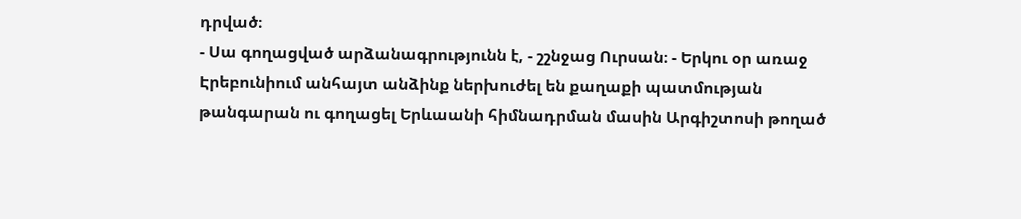դրված։
- Սա գողացված արձանագրությունն է, - շշնջաց Ուրսան։ - Երկու օր առաջ Էրեբունիում անհայտ անձինք ներխուժել են քաղաքի պատմության թանգարան ու գողացել Երևաանի հիմնադրման մասին Արգիշտոսի թողած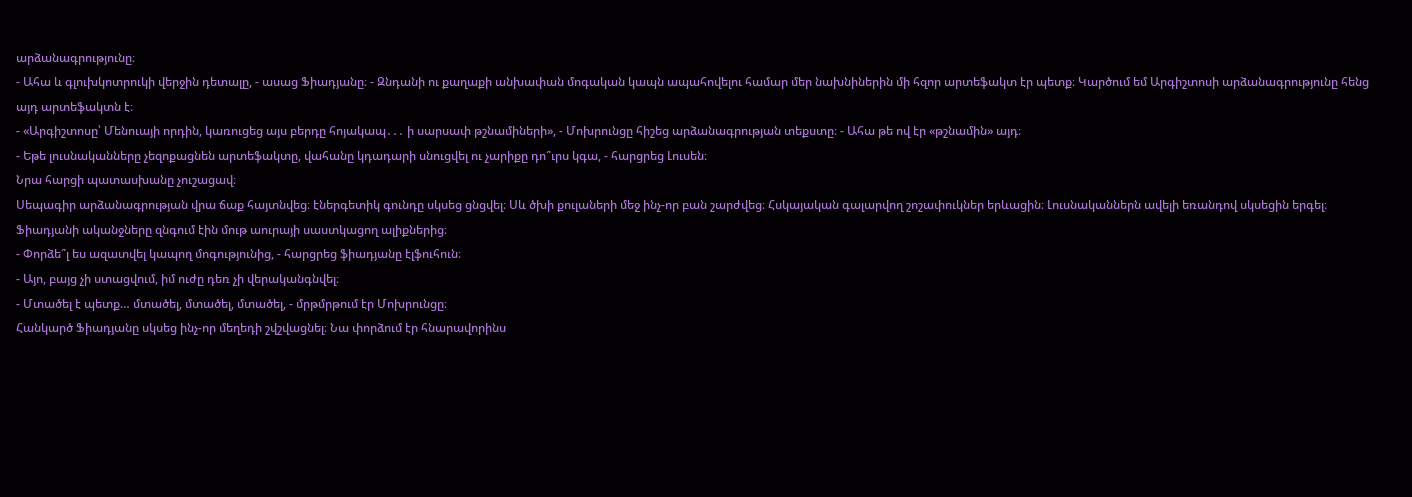արձանագրությունը։
- Ահա և գլուխկոտրուկի վերջին դետալը, - ասաց Ֆիադյանը։ - Զնդանի ու քաղաքի անխափան մոգական կապն ապահովելու համար մեր նախնիներին մի հզոր արտեֆակտ էր պետք։ Կարծում եմ Արգիշտոսի արձանագրությունը հենց այդ արտեֆակտն է։
- «Արգիշտոսը՝ Մենուայի որդին, կառուցեց այս բերդը հոյակապ․․․ ի սարսափ թշնամիների», - Մոխրունցը հիշեց արձանագրության տեքստը։ - Ահա թե ով էր «թշնամին» այդ։
- Եթե լուսնականները չեզոքացնեն արտեֆակտը, վահանը կդադարի սնուցվել ու չարիքը դո՞ւրս կգա, - հարցրեց Լուսեն։
Նրա հարցի պատասխանը չուշացավ։
Սեպագիր արձանագրության վրա ճաք հայտնվեց։ էներգետիկ գունդը սկսեց ցնցվել։ Սև ծխի քուլաների մեջ ինչ-որ բան շարժվեց։ Հսկայական գալարվող շոշափուկներ երևացին։ Լուսնականներն ավելի եռանդով սկսեցին երգել։ Ֆիադյանի ականջները զնգում էին մութ աուրայի սաստկացող ալիքներից։
- Փորձե՞լ ես ազատվել կապող մոգությունից, - հարցրեց ֆիադյանը էլֆուհուն։
- Այո, բայց չի ստացվում, իմ ուժը դեռ չի վերականգնվել։
- Մտածել է պետք… մտածել, մտածել, մտածել, - մրթմրթում էր Մոխրունցը։
Հանկարծ Ֆիադյանը սկսեց ինչ-որ մեղեդի շվշվացնել։ Նա փորձում էր հնարավորինս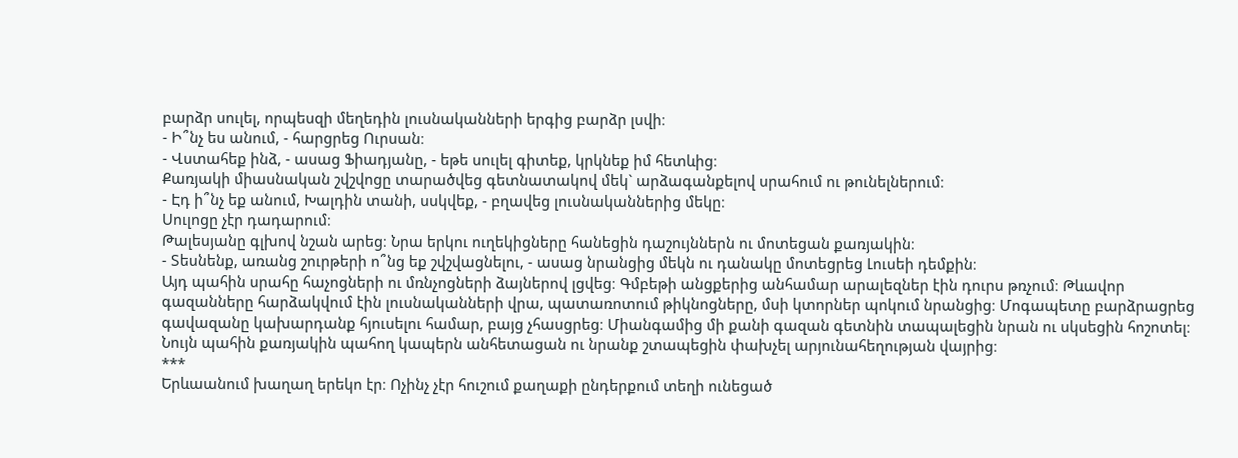բարձր սուլել, որպեսզի մեղեդին լուսնականների երգից բարձր լսվի։
- Ի՞նչ ես անում, - հարցրեց Ուրսան։
- Վստահեք ինձ, - ասաց Ֆիադյանը, - եթե սուլել գիտեք, կրկնեք իմ հետևից։
Քառյակի միասնական շվշվոցը տարածվեց գետնատակով մեկ` արձագանքելով սրահում ու թունելներում։
- Էդ ի՞նչ եք անում, Խալդին տանի, սսկվեք, - բղավեց լուսնականներից մեկը։
Սուլոցը չէր դադարում։
Թալեսյանը գլխով նշան արեց։ Նրա երկու ուղեկիցները հանեցին դաշույններն ու մոտեցան քառյակին։
- Տեսնենք, առանց շուրթերի ո՞նց եք շվշվացնելու, - ասաց նրանցից մեկն ու դանակը մոտեցրեց Լուսեի դեմքին։
Այդ պահին սրահը հաչոցների ու մռնչոցների ձայներով լցվեց։ Գմբեթի անցքերից անհամար արալեզներ էին դուրս թռչում։ Թևավոր գազանները հարձակվում էին լուսնականների վրա, պատառոտում թիկնոցները, մսի կտորներ պոկում նրանցից։ Մոգապետը բարձրացրեց գավազանը կախարդանք հյուսելու համար, բայց չհասցրեց։ Միանգամից մի քանի գազան գետնին տապալեցին նրան ու սկսեցին հոշոտել։
Նույն պահին քառյակին պահող կապերն անհետացան ու նրանք շտապեցին փախչել արյունահեղության վայրից։
***
Երևաանում խաղաղ երեկո էր։ Ոչինչ չէր հուշում քաղաքի ընդերքում տեղի ունեցած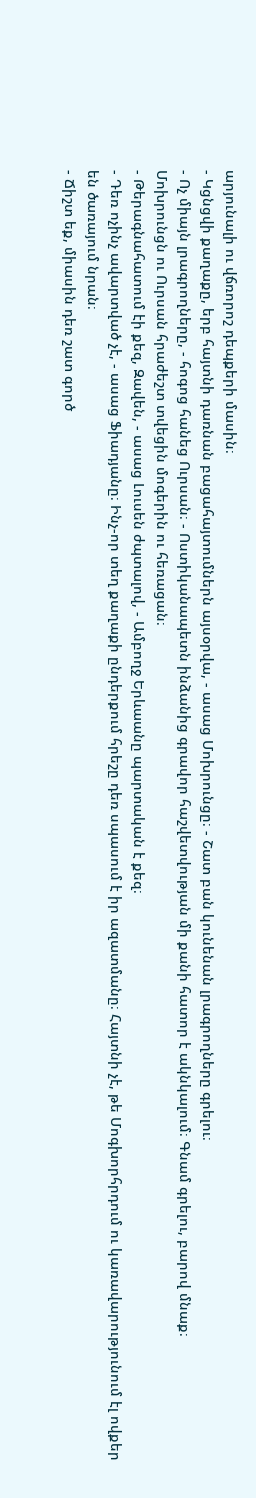արյունալի ու վճռորոշ դեպքերի մասին։
- Կցնցվի քաղաքը, երբ հայտնի դառնան բացահայտումներն այսօրվա, - ասաց Մոխրունցը։ - Շատ բան կունենան լրագրողները գրելու։
- Ոչ միայն լրագրողները, - հոգոց հանեց Ուրսան։ - Ոստիկանապետն ինձանից գրավոր հաշվետվության մի քանի հատոր է ակնկալում։ Գնամ գրելու, բարով մնաք։
Մոխրունցն ու Ուրսան հրաժեշտ տվեցին մոգերին ու հեռացան։
- Թերագնահատում էի քեզ, Զավեն, - ասաց Լուսեն ժպտալով, - Ամբողջ Երևաանը պարտական է քեզ։
- Դեռ ոչինչ ավարտված չէ, - ասաց Ֆիադյանը։ Ինչ-որ տեղ քաղաքի ընդերքում հրեշը դեռ սպասում է իր ազատմանը։ Հայտնի չէ, թե Մոգխորհրդում ու կառավարությունում էլ ովքեր են ծառայում նրան։
- Ճիշտ եք, միասին դեռ շատ գործ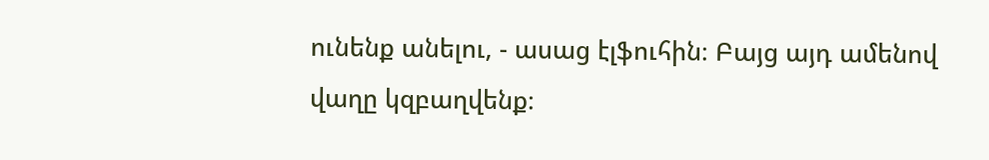ունենք անելու, - ասաց էլֆուհին։ Բայց այդ ամենով վաղը կզբաղվենք։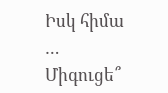Իսկ հիմա … Միգուցե՞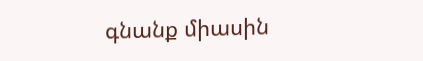գնանք միասին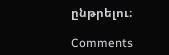ընթրելու։

Comments